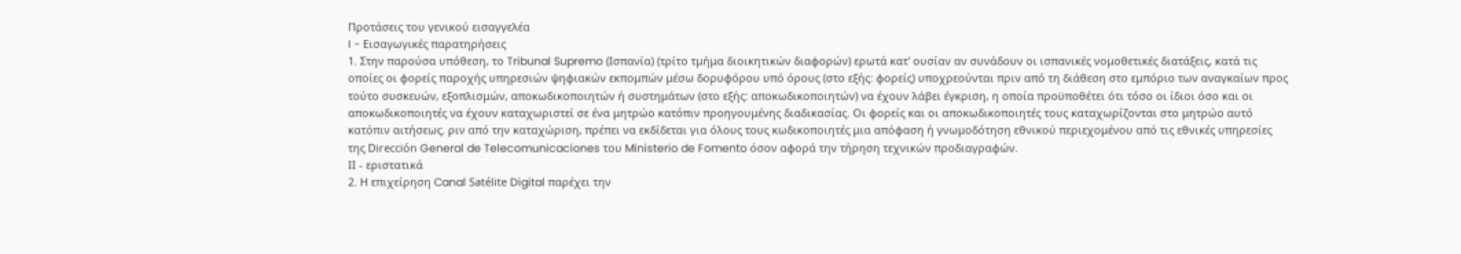Προτάσεις του γενικού εισαγγελέα
I - Εισαγωγικές παρατηρήσεις
1. Στην παρούσα υπόθεση, το Tribunal Supremo (Ισπανία) (τρίτο τμήμα διοικητικών διαφορών) ερωτά κατ' ουσίαν αν συνάδουν οι ισπανικές νομοθετικές διατάξεις, κατά τις οποίες οι φορείς παροχής υπηρεσιών ψηφιακών εκπομπών μέσω δορυφόρου υπό όρους (στο εξής: φορείς) υποχρεούνται πριν από τη διάθεση στο εμπόριο των αναγκαίων προς τούτο συσκευών, εξοπλισμών, αποκωδικοποιητών ή συστημάτων (στο εξής: αποκωδικοποιητών) να έχουν λάβει έγκριση, η οποία προϋποθέτει ότι τόσο οι ίδιοι όσο και οι αποκωδικοποιητές να έχουν καταχωριστεί σε ένα μητρώο κατόπιν προηγουμένης διαδικασίας. Οι φορείς και οι αποκωδικοποιητές τους καταχωρίζονται στο μητρώο αυτό κατόπιν αιτήσεως. ριν από την καταχώριση, πρέπει να εκδίδεται για όλους τους κωδικοποιητές μια απόφαση ή γνωμοδότηση εθνικού περιεχομένου από τις εθνικές υπηρεσίες της Dirección General de Telecomunicaciones του Ministerio de Fomento όσον αφορά την τήρηση τεχνικών προδιαγραφών.
ΙΙ - εριστατικά
2. Η επιχείρηση Canal Satélite Digital παρέχει την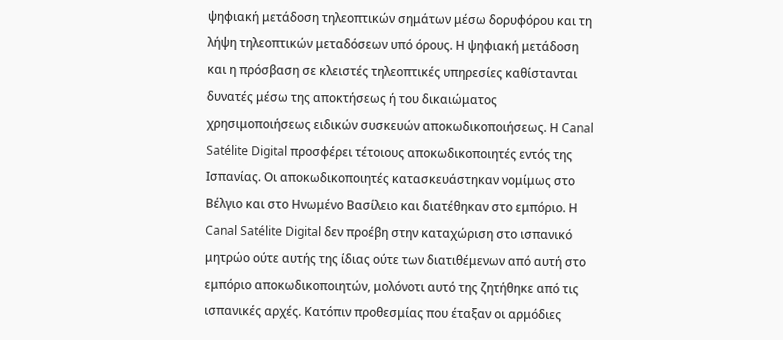ψηφιακή μετάδοση τηλεοπτικών σημάτων μέσω δορυφόρου και τη λήψη τηλεοπτικών μεταδόσεων υπό όρους. Η ψηφιακή μετάδοση και η πρόσβαση σε κλειστές τηλεοπτικές υπηρεσίες καθίστανται δυνατές μέσω της αποκτήσεως ή του δικαιώματος χρησιμοποιήσεως ειδικών συσκευών αποκωδικοποιήσεως. Η Canal Satélite Digital προσφέρει τέτοιους αποκωδικοποιητές εντός της Ισπανίας. Οι αποκωδικοποιητές κατασκευάστηκαν νομίμως στο Βέλγιο και στο Ηνωμένο Βασίλειο και διατέθηκαν στο εμπόριο. Η Canal Satélite Digital δεν προέβη στην καταχώριση στο ισπανικό μητρώο ούτε αυτής της ίδιας ούτε των διατιθέμενων από αυτή στο εμπόριο αποκωδικοποιητών, μολόνοτι αυτό της ζητήθηκε από τις ισπανικές αρχές. Κατόπιν προθεσμίας που έταξαν οι αρμόδιες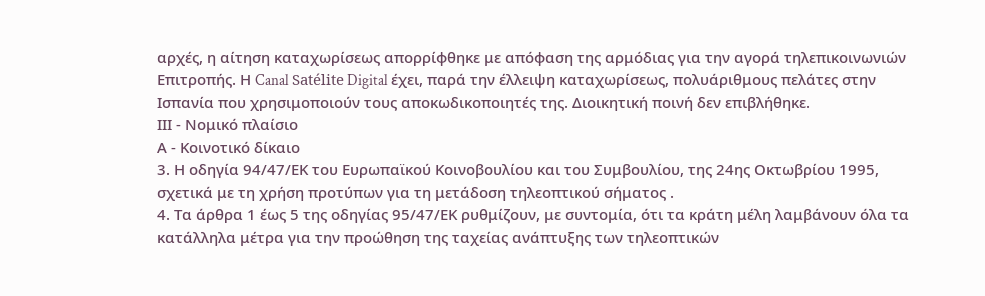αρχές, η αίτηση καταχωρίσεως απορρίφθηκε με απόφαση της αρμόδιας για την αγορά τηλεπικοινωνιών Επιτροπής. Η Canal Satélite Digital έχει, παρά την έλλειψη καταχωρίσεως, πολυάριθμους πελάτες στην Ισπανία που χρησιμοποιούν τους αποκωδικοποιητές της. Διοικητική ποινή δεν επιβλήθηκε.
ΙΙΙ - Νομικό πλαίσιο
Α - Κοινοτικό δίκαιο
3. Η οδηγία 94/47/ΕΚ του Ευρωπαϊκού Κοινοβουλίου και του Συμβουλίου, της 24ης Οκτωβρίου 1995, σχετικά με τη χρήση προτύπων για τη μετάδοση τηλεοπτικού σήματος .
4. Τα άρθρα 1 έως 5 της οδηγίας 95/47/ΕΚ ρυθμίζουν, με συντομία, ότι τα κράτη μέλη λαμβάνουν όλα τα κατάλληλα μέτρα για την προώθηση της ταχείας ανάπτυξης των τηλεοπτικών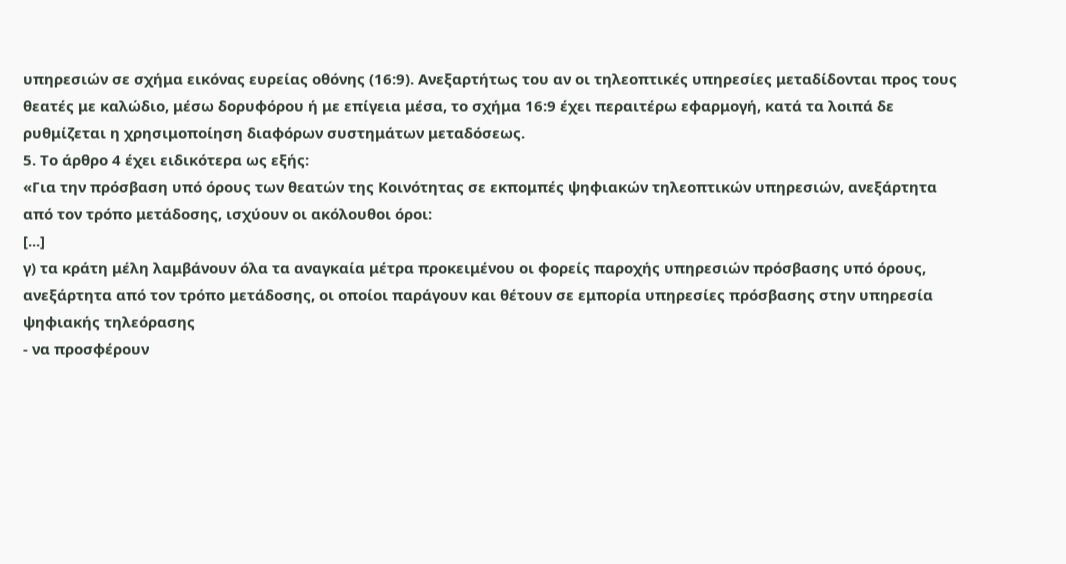υπηρεσιών σε σχήμα εικόνας ευρείας οθόνης (16:9). Ανεξαρτήτως του αν οι τηλεοπτικές υπηρεσίες μεταδίδονται προς τους θεατές με καλώδιο, μέσω δορυφόρου ή με επίγεια μέσα, το σχήμα 16:9 έχει περαιτέρω εφαρμογή, κατά τα λοιπά δε ρυθμίζεται η χρησιμοποίηση διαφόρων συστημάτων μεταδόσεως.
5. Το άρθρο 4 έχει ειδικότερα ως εξής:
«Για την πρόσβαση υπό όρους των θεατών της Κοινότητας σε εκπομπές ψηφιακών τηλεοπτικών υπηρεσιών, ανεξάρτητα από τον τρόπο μετάδοσης, ισχύουν οι ακόλουθοι όροι:
[...]
γ) τα κράτη μέλη λαμβάνουν όλα τα αναγκαία μέτρα προκειμένου οι φορείς παροχής υπηρεσιών πρόσβασης υπό όρους, ανεξάρτητα από τον τρόπο μετάδοσης, οι οποίοι παράγουν και θέτουν σε εμπορία υπηρεσίες πρόσβασης στην υπηρεσία ψηφιακής τηλεόρασης
- να προσφέρουν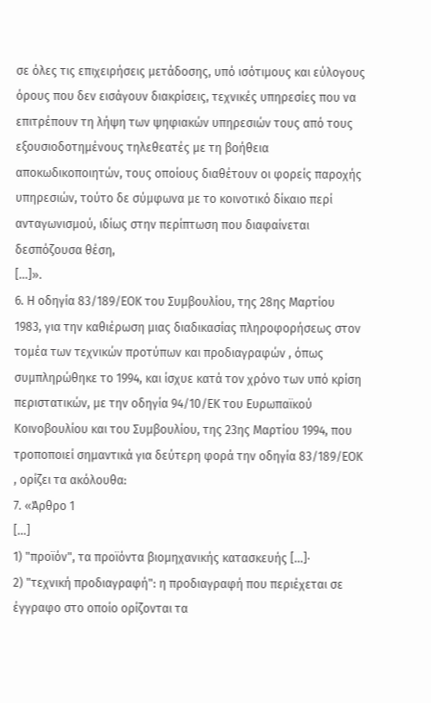σε όλες τις επιχειρήσεις μετάδοσης, υπό ισότιμους και εύλογους όρους που δεν εισάγουν διακρίσεις, τεχνικές υπηρεσίες που να επιτρέπουν τη λήψη των ψηφιακών υπηρεσιών τους από τους εξουσιοδοτημένους τηλεθεατές με τη βοήθεια αποκωδικοποιητών, τους οποίους διαθέτουν οι φορείς παροχής υπηρεσιών, τούτο δε σύμφωνα με το κοινοτικό δίκαιο περί ανταγωνισμού, ιδίως στην περίπτωση που διαφαίνεται δεσπόζουσα θέση,
[...]».
6. Η οδηγία 83/189/ΕΟΚ του Συμβουλίου, της 28ης Μαρτίου 1983, για την καθιέρωση μιας διαδικασίας πληροφορήσεως στον τομέα των τεχνικών προτύπων και προδιαγραφών , όπως συμπληρώθηκε το 1994, και ίσχυε κατά τον χρόνο των υπό κρίση περιστατικών, με την οδηγία 94/10/ΕΚ του Ευρωπαϊκού Κοινοβουλίου και του Συμβουλίου, της 23ης Μαρτίου 1994, που τροποποιεί σημαντικά για δεύτερη φορά την οδηγία 83/189/ΕΟΚ , ορίζει τα ακόλουθα:
7. «Άρθρο 1
[...]
1) "προϊόν", τα προϊόντα βιομηχανικής κατασκευής [...]·
2) "τεχνική προδιαγραφή": η προδιαγραφή που περιέχεται σε έγγραφο στο οποίο ορίζονται τα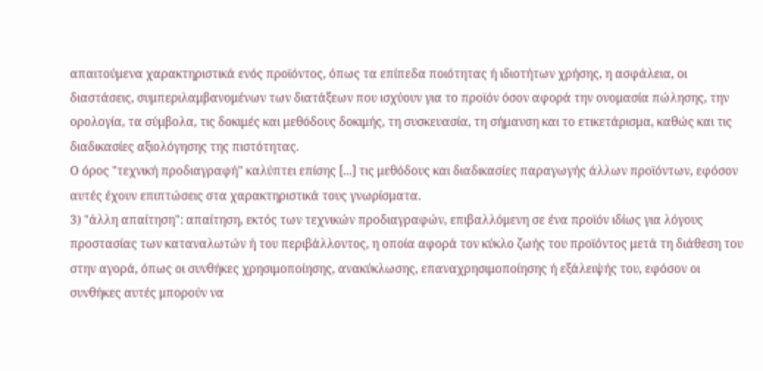απαιτούμενα χαρακτηριστικά ενός προϊόντος, όπως τα επίπεδα ποιότητας ή ιδιοτήτων χρήσης, η ασφάλεια, οι διαστάσεις, συμπεριλαμβανομένων των διατάξεων που ισχύουν για το προϊόν όσον αφορά την ονομασία πώλησης, την ορολογία, τα σύμβολα, τις δοκιμές και μεθόδους δοκιμής, τη συσκευασία, τη σήμανση και το ετικετάρισμα, καθώς και τις διαδικασίες αξιολόγησης της πιστότητας.
Ο όρος "τεχνική προδιαγραφή" καλύπτει επίσης [...] τις μεθόδους και διαδικασίες παραγωγής άλλων προϊόντων, εφόσον αυτές έχουν επιπτώσεις στα χαρακτηριστικά τους γνωρίσματα.
3) "άλλη απαίτηση": απαίτηση, εκτός των τεχνικών προδιαγραφών, επιβαλλόμενη σε ένα προϊόν ιδίως για λόγους προστασίας των καταναλωτών ή του περιβάλλοντος, η οποία αφορά τον κύκλο ζωής του προϊόντος μετά τη διάθεση του στην αγορά, όπως οι συνθήκες χρησιμοποίησης, ανακύκλωσης, επαναχρησιμοποίησης ή εξάλειψής του, εφόσον οι συνθήκες αυτές μπορούν να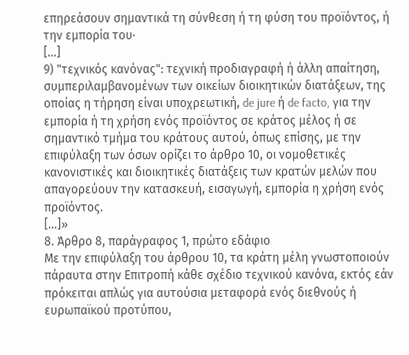επηρεάσουν σημαντικά τη σύνθεση ή τη φύση του προϊόντος, ή την εμπορία του·
[...]
9) "τεχνικός κανόνας": τεχνική προδιαγραφή ή άλλη απαίτηση, συμπεριλαμβανομένων των οικείων διοικητικών διατάξεων, της οποίας η τήρηση είναι υποχρεωτική, de jure ή de facto, για την εμπορία ή τη χρήση ενός προϊόντος σε κράτος μέλος ή σε σημαντικό τμήμα του κράτους αυτού, όπως επίσης, με την επιφύλαξη των όσων ορίζει το άρθρο 10, οι νομοθετικές κανονιστικές και διοικητικές διατάξεις των κρατών μελών που απαγορεύουν την κατασκευή, εισαγωγή, εμπορία η χρήση ενός προϊόντος.
[...]»
8. Άρθρο 8, παράγραφος 1, πρώτο εδάφιο
Με την επιφύλαξη του άρθρου 10, τα κράτη μέλη γνωστοποιούν πάραυτα στην Επιτροπή κάθε σχέδιο τεχνικού κανόνα, εκτός εάν πρόκειται απλώς για αυτούσια μεταφορά ενός διεθνούς ή ευρωπαϊκού προτύπου,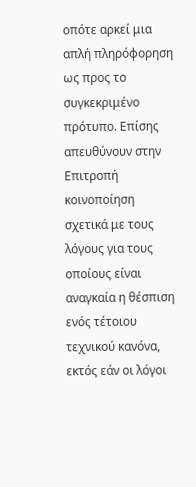οπότε αρκεί μια απλή πληρόφορηση ως προς το συγκεκριμένο πρότυπο. Επίσης απευθύνουν στην Επιτροπή κοινοποίηση σχετικά με τους λόγους για τους οποίους είναι αναγκαία η θέσπιση ενός τέτοιου τεχνικού κανόνα, εκτός εάν οι λόγοι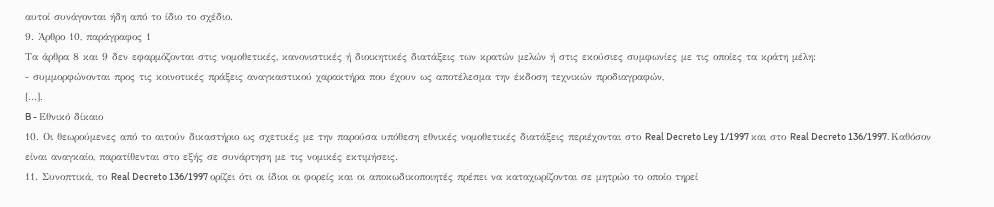αυτοί συνάγονται ήδη από το ίδιο το σχέδιο.
9. Άρθρο 10, παράγραφος 1
Τα άρθρα 8 και 9 δεν εφαρμόζονται στις νομοθετικές, κανονιστικές ή διοικητικές διατάξεις των κρατών μελών ή στις εκούσιες συμφωνίες με τις οποίες τα κράτη μέλη:
- συμμορφώνονται προς τις κοινοτικές πράξεις αναγκαστικού χαρακτήρα που έχουν ως αποτέλεσμα την έκδοση τεχνικών προδιαγραφών,
[...].
B - Εθνικό δίκαιο
10. Οι θεωρούμενες από το αιτούν δικαστήριο ως σχετικές με την παρούσα υπόθεση εθνικές νομοθετικές διατάξεις περιέχονται στο Real Decreto Ley 1/1997 και στο Real Decreto 136/1997. Καθόσον είναι αναγκαίο, παρατίθενται στο εξής σε συνάρτηση με τις νομικές εκτιμήσεις.
11. Συνοπτικά, το Real Decreto 136/1997 ορίζει ότι οι ίδιοι οι φορείς και οι αποκωδικοποιητές πρέπει να καταχωρίζονται σε μητρώο το οποίο τηρεί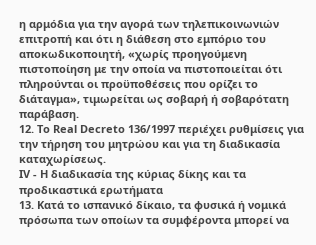η αρμόδια για την αγορά των τηλεπικοινωνιών επιτροπή και ότι η διάθεση στο εμπόριο του αποκωδικοποιητή, «χωρίς προηγούμενη πιστοποίηση με την οποία να πιστοποιείται ότι πληρούνται οι προϋποθέσεις που ορίζει το διάταγμα», τιμωρείται ως σοβαρή ή σοβαρότατη παράβαση.
12. Το Real Decreto 136/1997 περιέχει ρυθμίσεις για την τήρηση του μητρώου και για τη διαδικασία καταχωρίσεως.
IV - Η διαδικασία της κύριας δίκης και τα προδικαστικά ερωτήματα
13. Κατά το ισπανικό δίκαιο, τα φυσικά ή νομικά πρόσωπα των οποίων τα συμφέροντα μπορεί να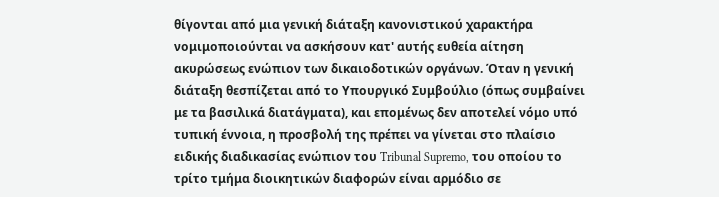θίγονται από μια γενική διάταξη κανονιστικού χαρακτήρα νομιμοποιούνται να ασκήσουν κατ' αυτής ευθεία αίτηση ακυρώσεως ενώπιον των δικαιοδοτικών οργάνων. Όταν η γενική διάταξη θεσπίζεται από το Υπουργικό Συμβούλιο (όπως συμβαίνει με τα βασιλικά διατάγματα), και επομένως δεν αποτελεί νόμο υπό τυπική έννοια, η προσβολή της πρέπει να γίνεται στο πλαίσιο ειδικής διαδικασίας ενώπιον του Tribunal Supremo, του οποίου το τρίτο τμήμα διοικητικών διαφορών είναι αρμόδιο σε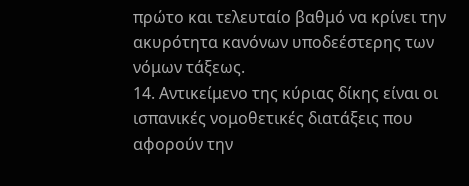πρώτο και τελευταίο βαθμό να κρίνει την ακυρότητα κανόνων υποδεέστερης των νόμων τάξεως.
14. Αντικείμενο της κύριας δίκης είναι οι ισπανικές νομοθετικές διατάξεις που αφορούν την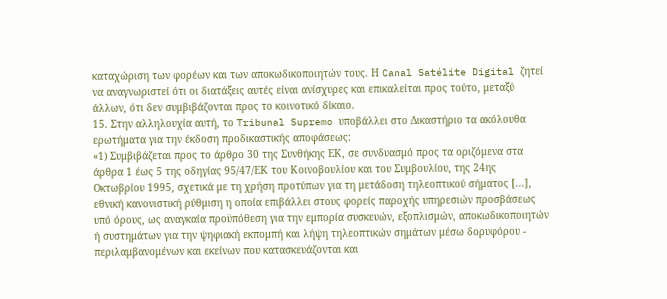καταχώριση των φορέων και των αποκωδικοποιητών τους. Η Canal Satélite Digital ζητεί να αναγνωριστεί ότι οι διατάξεις αυτές είναι ανίσχυρες και επικαλείται προς τούτο, μεταξύ άλλων, ότι δεν συμβιβάζονται προς το κοινοτικό δίκαιο.
15. Στην αλληλουχία αυτή, το Tribunal Supremo υποβάλλει στο Δικαστήριο τα ακόλουθα ερωτήματα για την έκδοση προδικαστικής αποφάσεως:
«1) Συμβιβάζεται προς το άρθρο 30 της Συνθήκης ΕΚ, σε συνδυασμό προς τα οριζόμενα στα άρθρα 1 έως 5 της οδηγίας 95/47/ΕΚ του Κοινοβουλίου και του Συμβουλίου, της 24ης Οκτωβρίου 1995, σχετικά με τη χρήση προτύπων για τη μετάδοση τηλεοπτικού σήματος [...], εθνική κανονιστική ρύθμιση η οποία επιβάλλει στους φορείς παροχής υπηρεσιών προσβάσεως υπό όρους, ως αναγκαία προϋπόθεση για την εμπορία συσκευών, εξοπλισμών, αποκωδικοποιητών ή συστημάτων για την ψηφιακή εκπομπή και λήψη τηλεοπτικών σημάτων μέσω δορυφόρου - περιλαμβανομένων και εκείνων που κατασκευάζονται και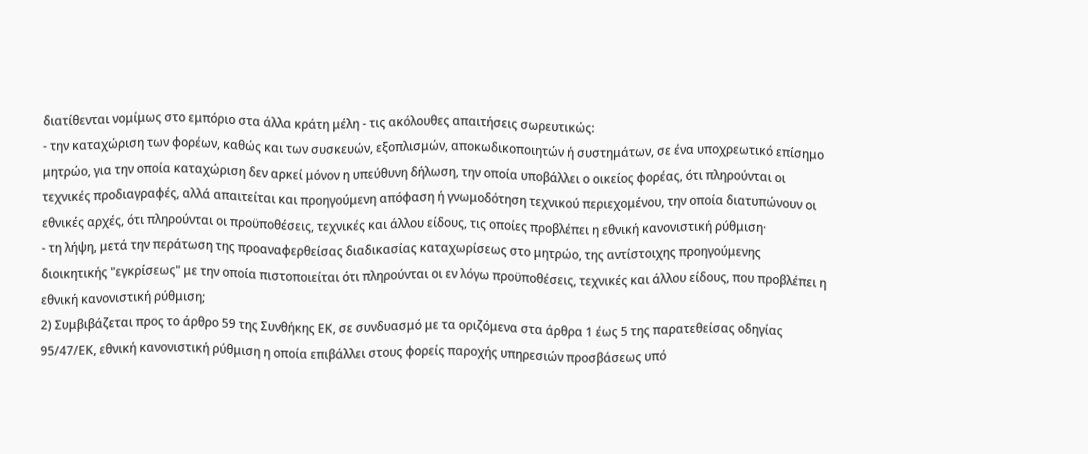διατίθενται νομίμως στο εμπόριο στα άλλα κράτη μέλη - τις ακόλουθες απαιτήσεις σωρευτικώς:
- την καταχώριση των φορέων, καθώς και των συσκευών, εξοπλισμών, αποκωδικοποιητών ή συστημάτων, σε ένα υποχρεωτικό επίσημο μητρώο, για την οποία καταχώριση δεν αρκεί μόνον η υπεύθυνη δήλωση, την οποία υποβάλλει ο οικείος φορέας, ότι πληρούνται οι τεχνικές προδιαγραφές, αλλά απαιτείται και προηγούμενη απόφαση ή γνωμοδότηση τεχνικού περιεχομένου, την οποία διατυπώνουν οι εθνικές αρχές, ότι πληρούνται οι προϋποθέσεις, τεχνικές και άλλου είδους, τις οποίες προβλέπει η εθνική κανονιστική ρύθμιση·
- τη λήψη, μετά την περάτωση της προαναφερθείσας διαδικασίας καταχωρίσεως στο μητρώο, της αντίστοιχης προηγούμενης διοικητικής "εγκρίσεως" με την οποία πιστοποιείται ότι πληρούνται οι εν λόγω προϋποθέσεις, τεχνικές και άλλου είδους, που προβλέπει η εθνική κανονιστική ρύθμιση;
2) Συμβιβάζεται προς το άρθρο 59 της Συνθήκης ΕΚ, σε συνδυασμό με τα οριζόμενα στα άρθρα 1 έως 5 της παρατεθείσας οδηγίας 95/47/ΕΚ, εθνική κανονιστική ρύθμιση η οποία επιβάλλει στους φορείς παροχής υπηρεσιών προσβάσεως υπό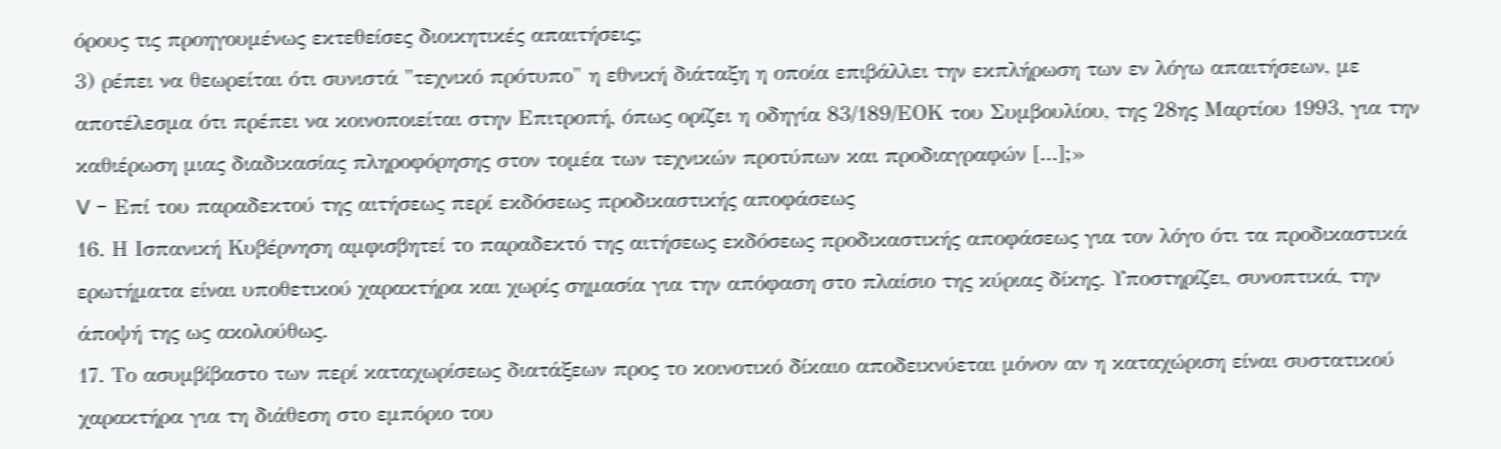όρους τις προηγουμένως εκτεθείσες διοικητικές απαιτήσεις;
3) ρέπει να θεωρείται ότι συνιστά "τεχνικό πρότυπο" η εθνική διάταξη η οποία επιβάλλει την εκπλήρωση των εν λόγω απαιτήσεων, με αποτέλεσμα ότι πρέπει να κοινοποιείται στην Επιτροπή, όπως ορίζει η οδηγία 83/189/ΕΟΚ του Συμβουλίου, της 28ης Μαρτίου 1993, για την καθιέρωση μιας διαδικασίας πληροφόρησης στον τομέα των τεχνικών προτύπων και προδιαγραφών [...];»
V - Επί του παραδεκτού της αιτήσεως περί εκδόσεως προδικαστικής αποφάσεως
16. Η Ισπανική Κυβέρνηση αμφισβητεί το παραδεκτό της αιτήσεως εκδόσεως προδικαστικής αποφάσεως για τον λόγο ότι τα προδικαστικά ερωτήματα είναι υποθετικού χαρακτήρα και χωρίς σημασία για την απόφαση στο πλαίσιο της κύριας δίκης. Υποστηρίζει, συνοπτικά, την άποψή της ως ακολούθως.
17. Το ασυμβίβαστο των περί καταχωρίσεως διατάξεων προς το κοινοτικό δίκαιο αποδεικνύεται μόνον αν η καταχώριση είναι συστατικού χαρακτήρα για τη διάθεση στο εμπόριο του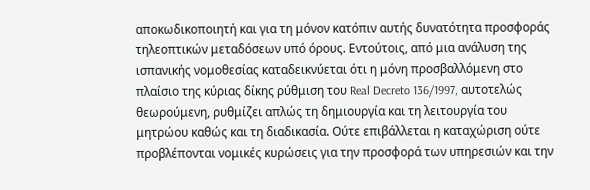αποκωδικοποιητή και για τη μόνον κατόπιν αυτής δυνατότητα προσφοράς τηλεοπτικών μεταδόσεων υπό όρους. Εντούτοις, από μια ανάλυση της ισπανικής νομοθεσίας καταδεικνύεται ότι η μόνη προσβαλλόμενη στο πλαίσιο της κύριας δίκης ρύθμιση του Real Decreto 136/1997, αυτοτελώς θεωρούμενη, ρυθμίζει απλώς τη δημιουργία και τη λειτουργία του μητρώου καθώς και τη διαδικασία. Ούτε επιβάλλεται η καταχώριση ούτε προβλέπονται νομικές κυρώσεις για την προσφορά των υπηρεσιών και την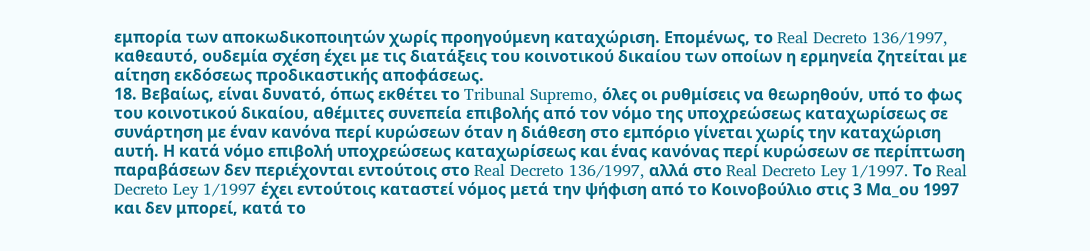εμπορία των αποκωδικοποιητών χωρίς προηγούμενη καταχώριση. Επομένως, το Real Decreto 136/1997, καθεαυτό, ουδεμία σχέση έχει με τις διατάξεις του κοινοτικού δικαίου των οποίων η ερμηνεία ζητείται με αίτηση εκδόσεως προδικαστικής αποφάσεως.
18. Βεβαίως, είναι δυνατό, όπως εκθέτει το Tribunal Supremo, όλες οι ρυθμίσεις να θεωρηθούν, υπό το φως του κοινοτικού δικαίου, αθέμιτες συνεπεία επιβολής από τον νόμο της υποχρεώσεως καταχωρίσεως σε συνάρτηση με έναν κανόνα περί κυρώσεων όταν η διάθεση στο εμπόριο γίνεται χωρίς την καταχώριση αυτή. Η κατά νόμο επιβολή υποχρεώσεως καταχωρίσεως και ένας κανόνας περί κυρώσεων σε περίπτωση παραβάσεων δεν περιέχονται εντούτοις στο Real Decreto 136/1997, αλλά στο Real Decreto Ley 1/1997. Το Real Decreto Ley 1/1997 έχει εντούτοις καταστεί νόμος μετά την ψήφιση από το Κοινοβούλιο στις 3 Μα_ου 1997 και δεν μπορεί, κατά το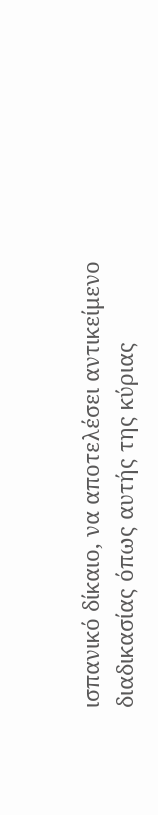ισπανικό δίκαιο, να αποτελέσει αντικείμενο διαδικασίας όπως αυτής της κύριας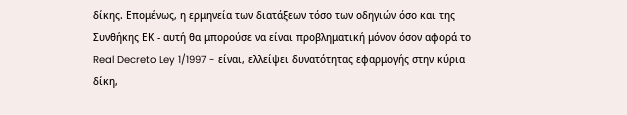δίκης. Επομένως, η ερμηνεία των διατάξεων τόσο των οδηγιών όσο και της Συνθήκης ΕΚ - αυτή θα μπορούσε να είναι προβληματική μόνον όσον αφορά το Real Decreto Ley 1/1997 - είναι, ελλείψει δυνατότητας εφαρμογής στην κύρια δίκη,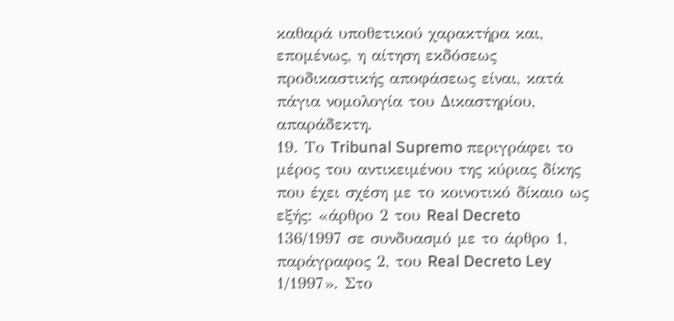καθαρά υποθετικού χαρακτήρα και, επομένως, η αίτηση εκδόσεως προδικαστικής αποφάσεως είναι, κατά πάγια νομολογία του Δικαστηρίου, απαράδεκτη.
19. Το Tribunal Supremo περιγράφει το μέρος του αντικειμένου της κύριας δίκης που έχει σχέση με το κοινοτικό δίκαιο ως εξής: «άρθρο 2 του Real Decreto 136/1997 σε συνδυασμό με το άρθρο 1, παράγραφος 2, του Real Decreto Ley 1/1997». Στο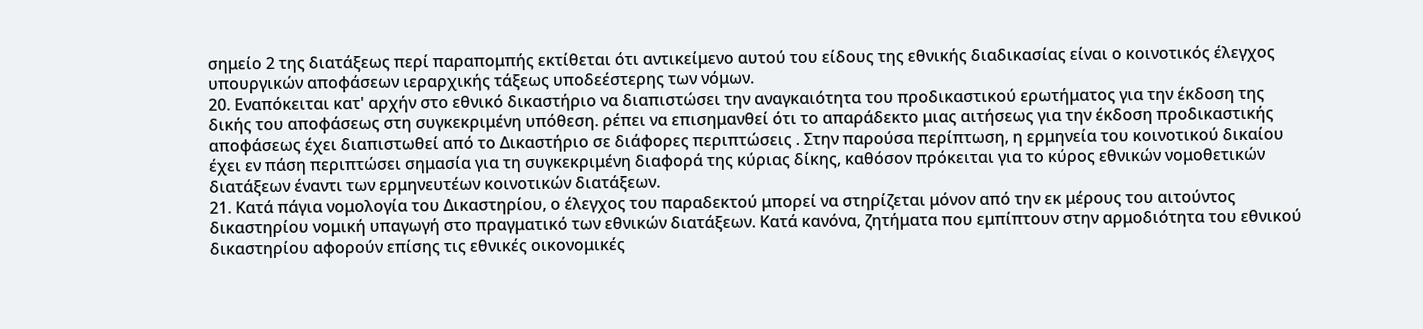σημείο 2 της διατάξεως περί παραπομπής εκτίθεται ότι αντικείμενο αυτού του είδους της εθνικής διαδικασίας είναι ο κοινοτικός έλεγχος υπουργικών αποφάσεων ιεραρχικής τάξεως υποδεέστερης των νόμων.
20. Εναπόκειται κατ' αρχήν στο εθνικό δικαστήριο να διαπιστώσει την αναγκαιότητα του προδικαστικού ερωτήματος για την έκδοση της δικής του αποφάσεως στη συγκεκριμένη υπόθεση. ρέπει να επισημανθεί ότι το απαράδεκτο μιας αιτήσεως για την έκδοση προδικαστικής αποφάσεως έχει διαπιστωθεί από το Δικαστήριο σε διάφορες περιπτώσεις . Στην παρούσα περίπτωση, η ερμηνεία του κοινοτικού δικαίου έχει εν πάση περιπτώσει σημασία για τη συγκεκριμένη διαφορά της κύριας δίκης, καθόσον πρόκειται για το κύρος εθνικών νομοθετικών διατάξεων έναντι των ερμηνευτέων κοινοτικών διατάξεων.
21. Κατά πάγια νομολογία του Δικαστηρίου, ο έλεγχος του παραδεκτού μπορεί να στηρίζεται μόνον από την εκ μέρους του αιτούντος δικαστηρίου νομική υπαγωγή στο πραγματικό των εθνικών διατάξεων. Κατά κανόνα, ζητήματα που εμπίπτουν στην αρμοδιότητα του εθνικού δικαστηρίου αφορούν επίσης τις εθνικές οικονομικές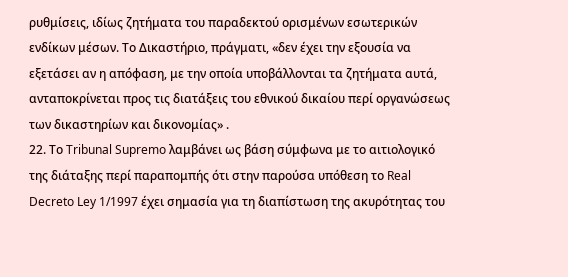ρυθμίσεις, ιδίως ζητήματα του παραδεκτού ορισμένων εσωτερικών ενδίκων μέσων. Το Δικαστήριο, πράγματι, «δεν έχει την εξουσία να εξετάσει αν η απόφαση, με την οποία υποβάλλονται τα ζητήματα αυτά, ανταποκρίνεται προς τις διατάξεις του εθνικού δικαίου περί οργανώσεως των δικαστηρίων και δικονομίας» .
22. Το Tribunal Supremo λαμβάνει ως βάση σύμφωνα με το αιτιολογικό της διάταξης περί παραπομπής ότι στην παρούσα υπόθεση το Real Decreto Ley 1/1997 έχει σημασία για τη διαπίστωση της ακυρότητας του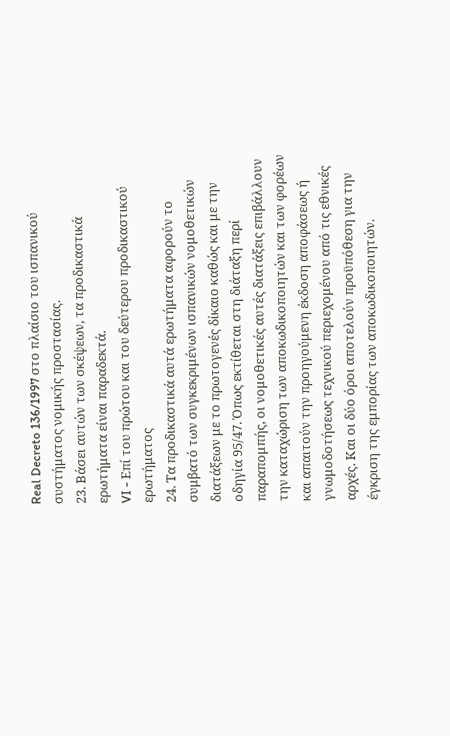Real Decreto 136/1997 στο πλαίσιο του ισπανικού συστήματος νομικής προστασίας.
23. Βάσει αυτών των σκέψεων, τα προδικαστικά ερωτήματα είναι παραδεκτά.
VI - Επί του πρώτου και του δεύτερου προδικαστικού ερωτήματος
24. Τα προδικαστικά αυτά ερωτήματα αφορούν το συμβατό των συγκεκριμένων ισπανικών νομοθετικών διατάξεων με το πρωτογενές δίκαιο καθώς και με την οδηγία 95/47. Όπως εκτίθεται στη διάταξη περί παραπομπής, οι νομοθετικές αυτές διατάξεις επιβάλλουν την καταχώριση των αποκωδικοποιητών και των φορέων και απαιτούν την προηγούμενη έκδοση αποφάσεως ή γνωμοδοτήσεως τεχνικού περιεχομένου από τις εθνικές αρχές. Και οι δύο όροι αποτελούν προϋπόθεση για την έγκριση της εμπορίας των αποκωδικοποιητών.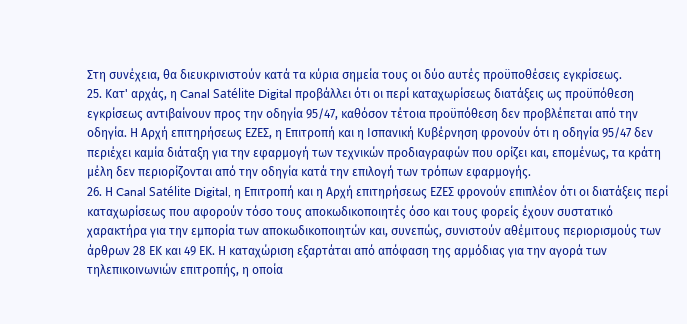Στη συνέχεια, θα διευκρινιστούν κατά τα κύρια σημεία τους οι δύο αυτές προϋποθέσεις εγκρίσεως.
25. Κατ' αρχάς, η Canal Satélite Digital προβάλλει ότι οι περί καταχωρίσεως διατάξεις ως προϋπόθεση εγκρίσεως αντιβαίνουν προς την οδηγία 95/47, καθόσον τέτοια προϋπόθεση δεν προβλέπεται από την οδηγία. Η Αρχή επιτηρήσεως ΕΖΕΣ, η Επιτροπή και η Ισπανική Κυβέρνηση φρονούν ότι η οδηγία 95/47 δεν περιέχει καμία διάταξη για την εφαρμογή των τεχνικών προδιαγραφών που ορίζει και, επομένως, τα κράτη μέλη δεν περιορίζονται από την οδηγία κατά την επιλογή των τρόπων εφαρμογής.
26. Η Canal Satélite Digital, η Επιτροπή και η Αρχή επιτηρήσεως ΕΖΕΣ φρονούν επιπλέον ότι οι διατάξεις περί καταχωρίσεως που αφορούν τόσο τους αποκωδικοποιητές όσο και τους φορείς έχουν συστατικό χαρακτήρα για την εμπορία των αποκωδικοποιητών και, συνεπώς, συνιστούν αθέμιτους περιορισμούς των άρθρων 28 ΕΚ και 49 ΕΚ. Η καταχώριση εξαρτάται από απόφαση της αρμόδιας για την αγορά των τηλεπικοινωνιών επιτροπής, η οποία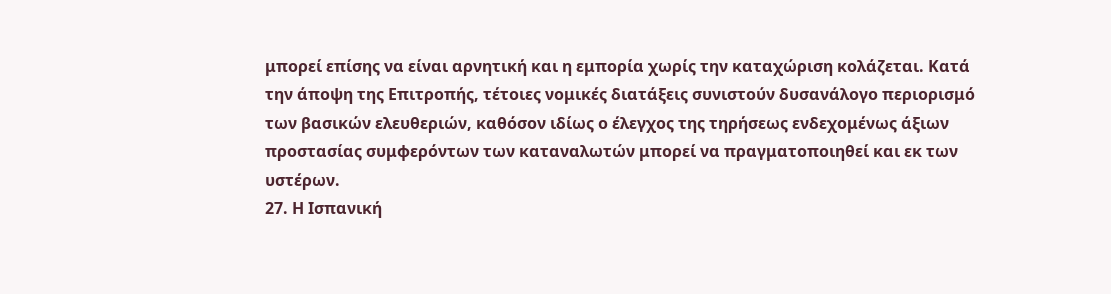μπορεί επίσης να είναι αρνητική και η εμπορία χωρίς την καταχώριση κολάζεται. Κατά την άποψη της Επιτροπής, τέτοιες νομικές διατάξεις συνιστούν δυσανάλογο περιορισμό των βασικών ελευθεριών, καθόσον ιδίως ο έλεγχος της τηρήσεως ενδεχομένως άξιων προστασίας συμφερόντων των καταναλωτών μπορεί να πραγματοποιηθεί και εκ των υστέρων.
27. Η Ισπανική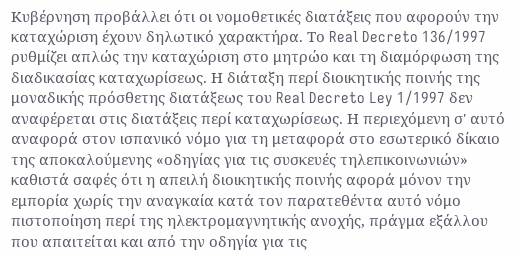Κυβέρνηση προβάλλει ότι οι νομοθετικές διατάξεις που αφορούν την καταχώριση έχουν δηλωτικό χαρακτήρα. Το Real Decreto 136/1997 ρυθμίζει απλώς την καταχώριση στο μητρώο και τη διαμόρφωση της διαδικασίας καταχωρίσεως. Η διάταξη περί διοικητικής ποινής της μοναδικής πρόσθετης διατάξεως του Real Decreto Ley 1/1997 δεν αναφέρεται στις διατάξεις περί καταχωρίσεως. Η περιεχόμενη σ' αυτό αναφορά στον ισπανικό νόμο για τη μεταφορά στο εσωτερικό δίκαιο της αποκαλούμενης «οδηγίας για τις συσκευές τηλεπικοινωνιών» καθιστά σαφές ότι η απειλή διοικητικής ποινής αφορά μόνον την εμπορία χωρίς την αναγκαία κατά τον παρατεθέντα αυτό νόμο πιστοποίηση περί της ηλεκτρομαγνητικής ανοχής, πράγμα εξάλλου που απαιτείται και από την οδηγία για τις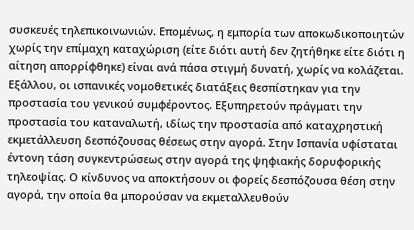συσκευές τηλεπικοινωνιών. Επομένως, η εμπορία των αποκωδικοποιητών χωρίς την επίμαχη καταχώριση (είτε διότι αυτή δεν ζητήθηκε είτε διότι η αίτηση απορρίφθηκε) είναι ανά πάσα στιγμή δυνατή, χωρίς να κολάζεται. Εξάλλου, οι ισπανικές νομοθετικές διατάξεις θεσπίστηκαν για την προστασία του γενικού συμφέροντος. Εξυπηρετούν πράγματι την προστασία του καταναλωτή, ιδίως την προστασία από καταχρηστική εκμετάλλευση δεσπόζουσας θέσεως στην αγορά. Στην Ισπανία υφίσταται έντονη τάση συγκεντρώσεως στην αγορά της ψηφιακής δορυφορικής τηλεοψίας. Ο κίνδυνος να αποκτήσουν οι φορείς δεσπόζουσα θέση στην αγορά, την οποία θα μπορούσαν να εκμεταλλευθούν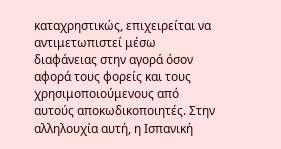καταχρηστικώς, επιχειρείται να αντιμετωπιστεί μέσω διαφάνειας στην αγορά όσον αφορά τους φορείς και τους χρησιμοποιούμενους από αυτούς αποκωδικοποιητές. Στην αλληλουχία αυτή, η Ισπανική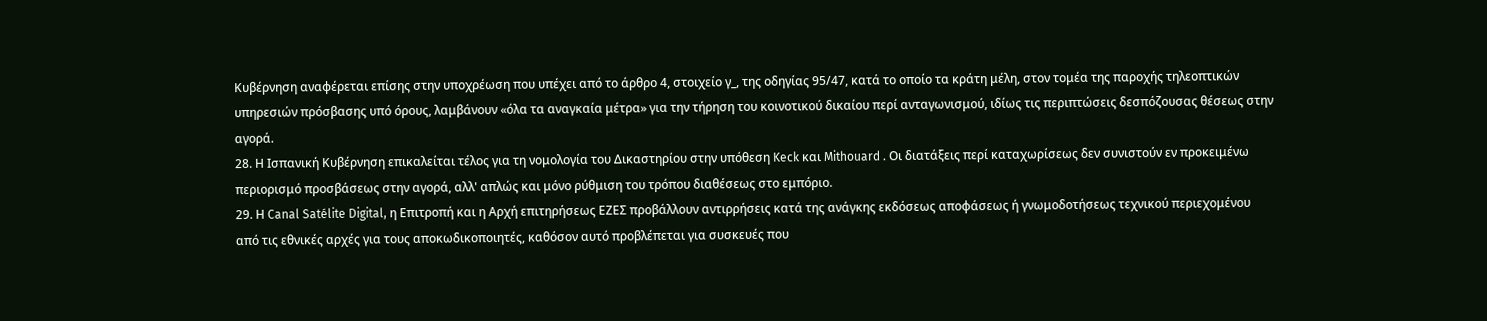Κυβέρνηση αναφέρεται επίσης στην υποχρέωση που υπέχει από το άρθρο 4, στοιχείο γ_, της οδηγίας 95/47, κατά το οποίο τα κράτη μέλη, στον τομέα της παροχής τηλεοπτικών υπηρεσιών πρόσβασης υπό όρους, λαμβάνουν «όλα τα αναγκαία μέτρα» για την τήρηση του κοινοτικού δικαίου περί ανταγωνισμού, ιδίως τις περιπτώσεις δεσπόζουσας θέσεως στην αγορά.
28. Η Ισπανική Κυβέρνηση επικαλείται τέλος για τη νομολογία του Δικαστηρίου στην υπόθεση Keck και Mithouard . Οι διατάξεις περί καταχωρίσεως δεν συνιστούν εν προκειμένω περιορισμό προσβάσεως στην αγορά, αλλ' απλώς και μόνο ρύθμιση του τρόπου διαθέσεως στο εμπόριο.
29. Η Canal Satélite Digital, η Επιτροπή και η Αρχή επιτηρήσεως ΕΖΕΣ προβάλλουν αντιρρήσεις κατά της ανάγκης εκδόσεως αποφάσεως ή γνωμοδοτήσεως τεχνικού περιεχομένου από τις εθνικές αρχές για τους αποκωδικοποιητές, καθόσον αυτό προβλέπεται για συσκευές που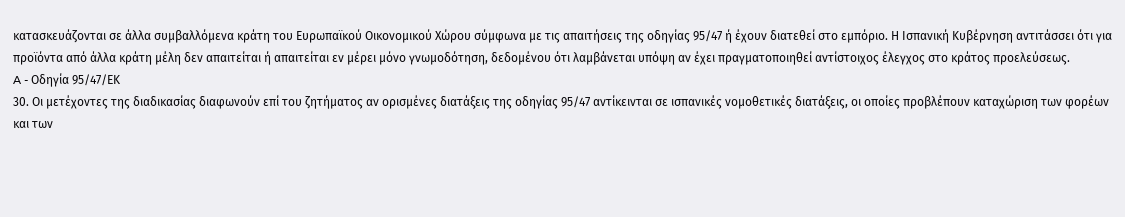κατασκευάζονται σε άλλα συμβαλλόμενα κράτη του Ευρωπαϊκού Οικονομικού Χώρου σύμφωνα με τις απαιτήσεις της οδηγίας 95/47 ή έχουν διατεθεί στο εμπόριο. Η Ισπανική Κυβέρνηση αντιτάσσει ότι για προϊόντα από άλλα κράτη μέλη δεν απαιτείται ή απαιτείται εν μέρει μόνο γνωμοδότηση, δεδομένου ότι λαμβάνεται υπόψη αν έχει πραγματοποιηθεί αντίστοιχος έλεγχος στο κράτος προελεύσεως.
A - Οδηγία 95/47/ΕΚ
30. Οι μετέχοντες της διαδικασίας διαφωνούν επί του ζητήματος αν ορισμένες διατάξεις της οδηγίας 95/47 αντίκεινται σε ισπανικές νομοθετικές διατάξεις, οι οποίες προβλέπουν καταχώριση των φορέων και των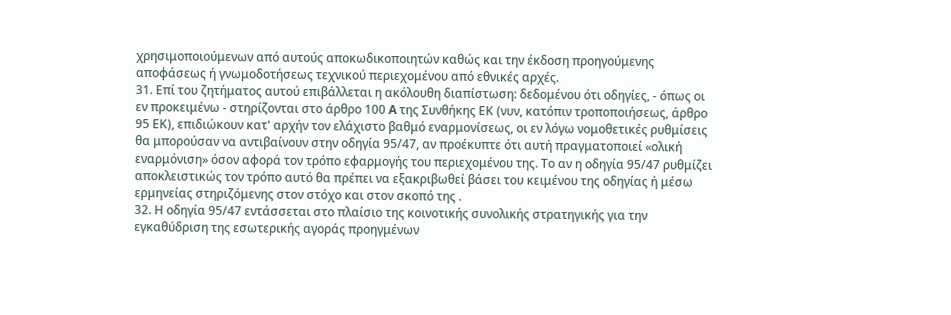χρησιμοποιούμενων από αυτούς αποκωδικοποιητών καθώς και την έκδοση προηγούμενης αποφάσεως ή γνωμοδοτήσεως τεχνικού περιεχομένου από εθνικές αρχές.
31. Επί του ζητήματος αυτού επιβάλλεται η ακόλουθη διαπίστωση: δεδομένου ότι οδηγίες, - όπως οι εν προκειμένω - στηρίζονται στο άρθρο 100 A της Συνθήκης ΕΚ (νυν, κατόπιν τροποποιήσεως, άρθρο 95 ΕΚ), επιδιώκουν κατ' αρχήν τον ελάχιστο βαθμό εναρμονίσεως, οι εν λόγω νομοθετικές ρυθμίσεις θα μπορούσαν να αντιβαίνουν στην οδηγία 95/47, αν προέκυπτε ότι αυτή πραγματοποιεί «ολική εναρμόνιση» όσον αφορά τον τρόπο εφαρμογής του περιεχομένου της. Το αν η οδηγία 95/47 ρυθμίζει αποκλειστικώς τον τρόπο αυτό θα πρέπει να εξακριβωθεί βάσει του κειμένου της οδηγίας ή μέσω ερμηνείας στηριζόμενης στον στόχο και στον σκοπό της .
32. Η οδηγία 95/47 εντάσσεται στο πλαίσιο της κοινοτικής συνολικής στρατηγικής για την εγκαθύδριση της εσωτερικής αγοράς προηγμένων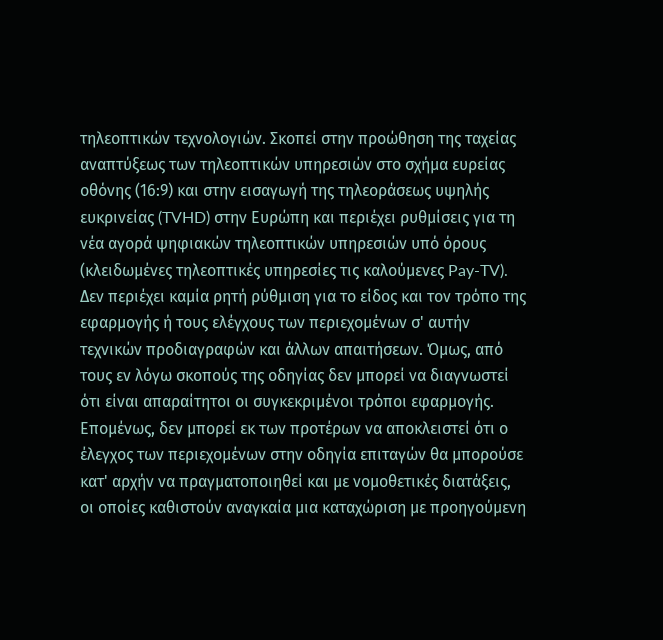τηλεοπτικών τεχνολογιών. Σκοπεί στην προώθηση της ταχείας αναπτύξεως των τηλεοπτικών υπηρεσιών στο σχήμα ευρείας οθόνης (16:9) και στην εισαγωγή της τηλεοράσεως υψηλής ευκρινείας (TVHD) στην Ευρώπη και περιέχει ρυθμίσεις για τη νέα αγορά ψηφιακών τηλεοπτικών υπηρεσιών υπό όρους (κλειδωμένες τηλεοπτικές υπηρεσίες τις καλούμενες Pay-TV). Δεν περιέχει καμία ρητή ρύθμιση για το είδος και τον τρόπο της εφαρμογής ή τους ελέγχους των περιεχομένων σ' αυτήν τεχνικών προδιαγραφών και άλλων απαιτήσεων. Όμως, από τους εν λόγω σκοπούς της οδηγίας δεν μπορεί να διαγνωστεί ότι είναι απαραίτητοι οι συγκεκριμένοι τρόποι εφαρμογής. Επομένως, δεν μπορεί εκ των προτέρων να αποκλειστεί ότι ο έλεγχος των περιεχομένων στην οδηγία επιταγών θα μπορούσε κατ' αρχήν να πραγματοποιηθεί και με νομοθετικές διατάξεις, οι οποίες καθιστούν αναγκαία μια καταχώριση με προηγούμενη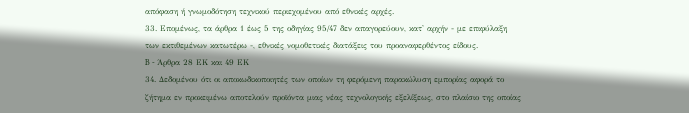απόφαση ή γνωμοδότηση τεχνικού περιεχομένου από εθνικές αρχές.
33. Επομένως, τα άρθρα 1 έως 5 της οδηγίας 95/47 δεν απαγορεύουν, κατ' αρχήν - με επιφύλαξη των εκτιθεμένων κατωτέρω -, εθνικές νομοθετικές διατάξεις του προαναφερθέντος είδους.
B - Άρθρα 28 ΕΚ και 49 ΕΚ
34. Δεδομένου ότι οι αποκωδικοποιητές των οποίων τη φερόμενη παρακώλυση εμπορίας αφορά το ζήτημα εν προκειμένω αποτελούν προϊόντα μιας νέας τεχνολογικής εξελίξεως, στο πλαίσιο της οποίας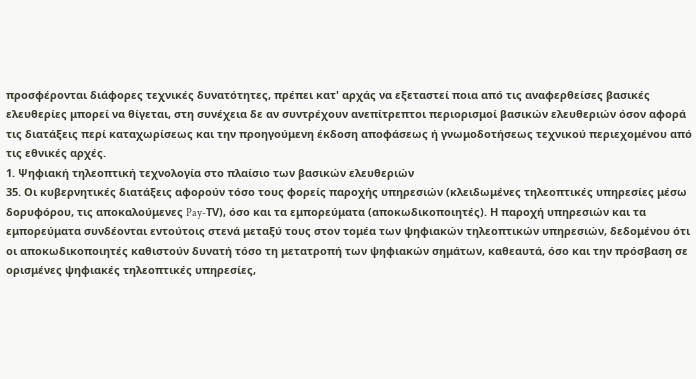προσφέρονται διάφορες τεχνικές δυνατότητες, πρέπει κατ' αρχάς να εξεταστεί ποια από τις αναφερθείσες βασικές ελευθερίες μπορεί να θίγεται, στη συνέχεια δε αν συντρέχουν ανεπίτρεπτοι περιορισμοί βασικών ελευθεριών όσον αφορά τις διατάξεις περί καταχωρίσεως και την προηγούμενη έκδοση αποφάσεως ή γνωμοδοτήσεως τεχνικού περιεχομένου από τις εθνικές αρχές.
1. Ψηφιακή τηλεοπτική τεχνολογία στο πλαίσιο των βασικών ελευθεριών
35. Οι κυβερνητικές διατάξεις αφορούν τόσο τους φορείς παροχής υπηρεσιών (κλειδωμένες τηλεοπτικές υπηρεσίες μέσω δορυφόρου, τις αποκαλούμενες Pay-ΤV), όσο και τα εμπορεύματα (αποκωδικοποιητές). Η παροχή υπηρεσιών και τα εμπορεύματα συνδέονται εντούτοις στενά μεταξύ τους στον τομέα των ψηφιακών τηλεοπτικών υπηρεσιών, δεδομένου ότι οι αποκωδικοποιητές καθιστούν δυνατή τόσο τη μετατροπή των ψηφιακών σημάτων, καθεαυτά, όσο και την πρόσβαση σε ορισμένες ψηφιακές τηλεοπτικές υπηρεσίες,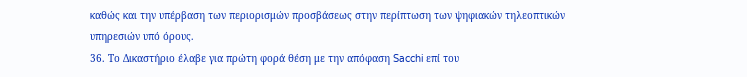καθώς και την υπέρβαση των περιορισμών προσβάσεως στην περίπτωση των ψηφιακών τηλεοπτικών υπηρεσιών υπό όρους.
36. Το Δικαστήριο έλαβε για πρώτη φορά θέση με την απόφαση Sacchi επί του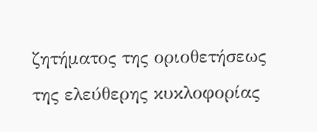ζητήματος της οριοθετήσεως της ελεύθερης κυκλοφορίας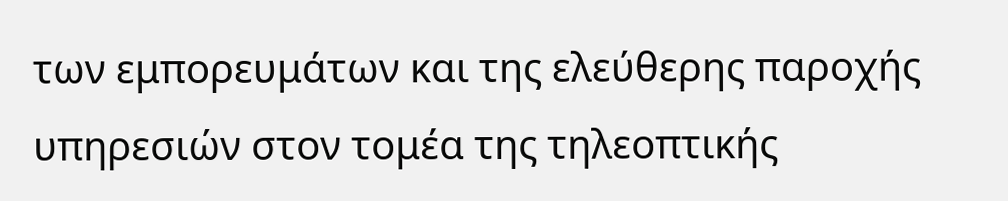των εμπορευμάτων και της ελεύθερης παροχής υπηρεσιών στον τομέα της τηλεοπτικής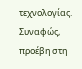τεχνολογίας. Συναφώς, προέβη στη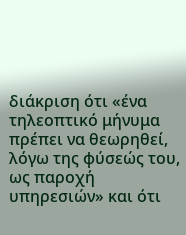διάκριση ότι «ένα τηλεοπτικό μήνυμα πρέπει να θεωρηθεί, λόγω της φύσεώς του, ως παροχή υπηρεσιών» και ότι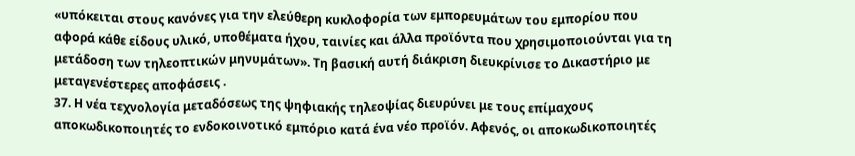«υπόκειται στους κανόνες για την ελεύθερη κυκλοφορία των εμπορευμάτων του εμπορίου που αφορά κάθε είδους υλικό, υποθέματα ήχου, ταινίες και άλλα προϊόντα που χρησιμοποιούνται για τη μετάδοση των τηλεοπτικών μηνυμάτων». Τη βασική αυτή διάκριση διευκρίνισε το Δικαστήριο με μεταγενέστερες αποφάσεις .
37. Η νέα τεχνολογία μεταδόσεως της ψηφιακής τηλεοψίας διευρύνει με τους επίμαχους αποκωδικοποιητές το ενδοκοινοτικό εμπόριο κατά ένα νέο προϊόν. Αφενός, οι αποκωδικοποιητές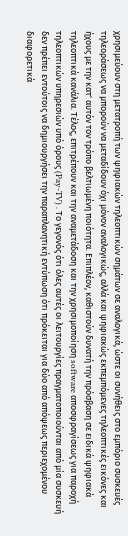χρησιμεύουν στη μετατροπή των ψηφιακών τηλεοπτικών σημάτων σε αναλογικά, ώστε οι συνήθεις στο εμπόριο συσκευές τηλεοράσεως να μπορούν να μεταδίδουν όχι μόνον αναλογικώς, αλλά και ψηφιακώς εκπεμπόμενες τηλεοπτικές εικόνες και ήχους με την κατ' αυτόν τον τρόπο βελτιωμένη ποιότητα. Επιπλέον, καθιστούν δυνατή την πρόσβαση σε ειδικά ψηφιακά τηλεοπτικά κανάλια. Τέλος, επιτρέπουν και την αναμετάδοση και την χρησιμοποίηση software αποσφραγίσεως για παροχή τηλεοπτικών υπηρεσιών υπό όρους (Pay-TV) . Το γεγονός ότι όλες αυτές οι λειτουργίες πραγματοποιούνται από μία συσκευή δεν πρέπει εντούτοις να δημιουργήσει την παραπλανητική εντύπωση ότι πρόκειται για δύο από απόψεως περιεχομένου διαφορετικά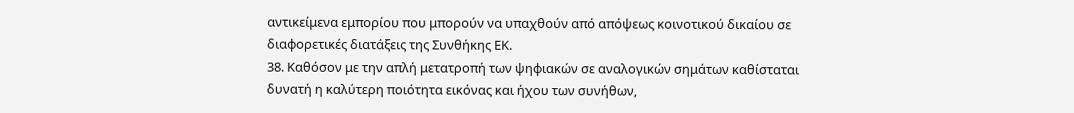αντικείμενα εμπορίου που μπορούν να υπαχθούν από απόψεως κοινοτικού δικαίου σε διαφορετικές διατάξεις της Συνθήκης ΕΚ.
38. Καθόσον με την απλή μετατροπή των ψηφιακών σε αναλογικών σημάτων καθίσταται δυνατή η καλύτερη ποιότητα εικόνας και ήχου των συνήθων,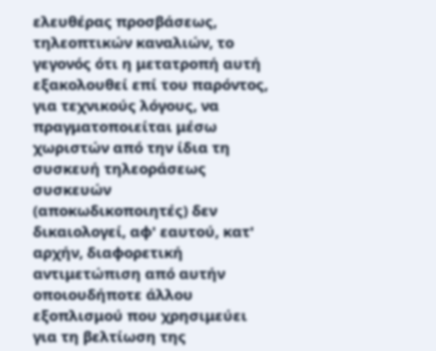ελευθέρας προσβάσεως, τηλεοπτικών καναλιών, το γεγονός ότι η μετατροπή αυτή εξακολουθεί επί του παρόντος, για τεχνικούς λόγους, να πραγματοποιείται μέσω χωριστών από την ίδια τη συσκευή τηλεοράσεως συσκευών (αποκωδικοποιητές) δεν δικαιολογεί, αφ' εαυτού, κατ' αρχήν, διαφορετική αντιμετώπιση από αυτήν οποιουδήποτε άλλου εξοπλισμού που χρησιμεύει για τη βελτίωση της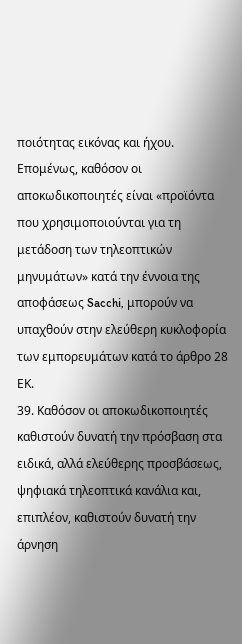ποιότητας εικόνας και ήχου. Επομένως, καθόσον οι αποκωδικοποιητές είναι «προϊόντα που χρησιμοποιούνται για τη μετάδοση των τηλεοπτικών μηνυμάτων» κατά την έννοια της αποφάσεως Sacchi, μπορούν να υπαχθούν στην ελεύθερη κυκλοφορία των εμπορευμάτων κατά το άρθρο 28 ΕΚ.
39. Καθόσον οι αποκωδικοποιητές καθιστούν δυνατή την πρόσβαση στα ειδικά, αλλά ελεύθερης προσβάσεως, ψηφιακά τηλεοπτικά κανάλια και, επιπλέον, καθιστούν δυνατή την άρνηση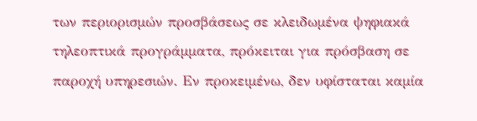των περιορισμών προσβάσεως σε κλειδωμένα ψηφιακά τηλεοπτικά προγράμματα, πρόκειται για πρόσβαση σε παροχή υπηρεσιών. Εν προκειμένω, δεν υφίσταται καμία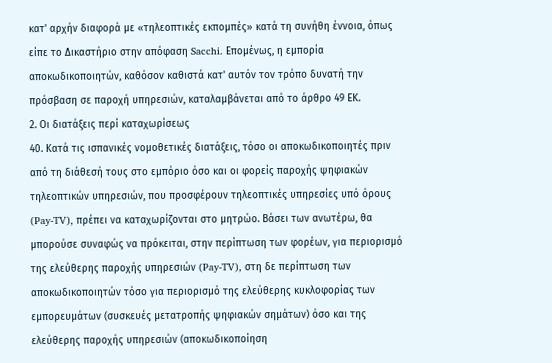κατ' αρχήν διαφορά με «τηλεοπτικές εκπομπές» κατά τη συνήθη έννοια, όπως είπε το Δικαστήριο στην απόφαση Sacchi. Επομένως, η εμπορία αποκωδικοποιητών, καθόσον καθιστά κατ' αυτόν τον τρόπο δυνατή την πρόσβαση σε παροχή υπηρεσιών, καταλαμβάνεται από το άρθρο 49 ΕΚ.
2. Οι διατάξεις περί καταχωρίσεως
40. Κατά τις ισπανικές νομοθετικές διατάξεις, τόσο οι αποκωδικοποιητές πριν από τη διάθεσή τους στο εμπόριο όσο και οι φορείς παροχής ψηφιακών τηλεοπτικών υπηρεσιών, που προσφέρουν τηλεοπτικές υπηρεσίες υπό όρους (Pay-TV), πρέπει να καταχωρίζονται στο μητρώο. Βάσει των ανωτέρω, θα μπορούσε συναφώς να πρόκειται, στην περίπτωση των φορέων, για περιορισμό της ελεύθερης παροχής υπηρεσιών (Pay-TV), στη δε περίπτωση των αποκωδικοποιητών τόσο για περιορισμό της ελεύθερης κυκλοφορίας των εμπορευμάτων (συσκευές μετατροπής ψηφιακών σημάτων) όσο και της ελεύθερης παροχής υπηρεσιών (αποκωδικοποίηση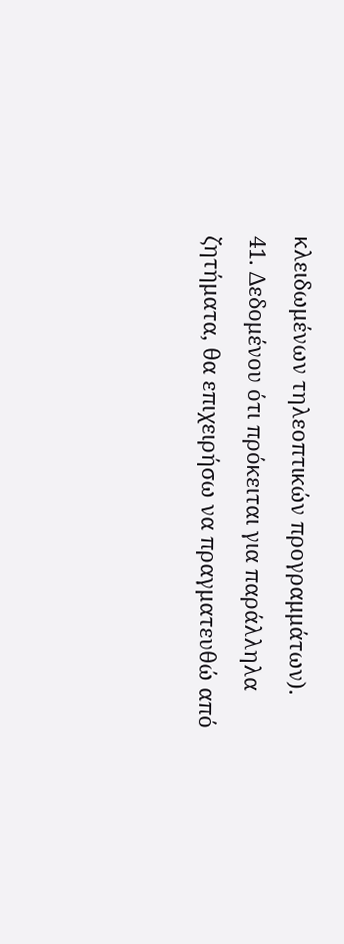κλειδωμένων τηλεοπτικών προγραμμάτων).
41. Δεδομένου ότι πρόκειται για παράλληλα ζητήματα, θα επιχειρήσω να πραγματευθώ από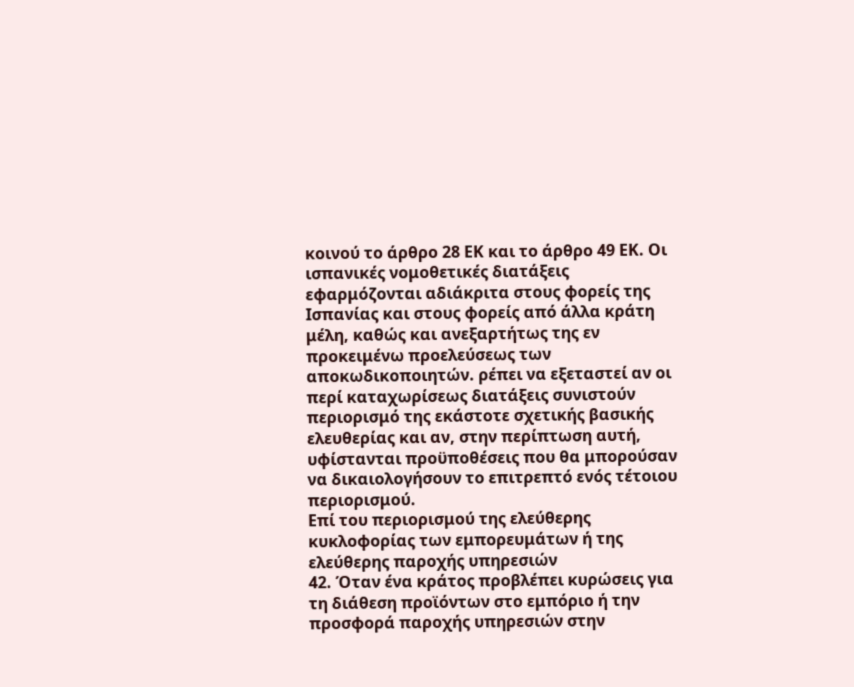κοινού το άρθρο 28 ΕΚ και το άρθρο 49 ΕΚ. Οι ισπανικές νομοθετικές διατάξεις εφαρμόζονται αδιάκριτα στους φορείς της Ισπανίας και στους φορείς από άλλα κράτη μέλη, καθώς και ανεξαρτήτως της εν προκειμένω προελεύσεως των αποκωδικοποιητών. ρέπει να εξεταστεί αν οι περί καταχωρίσεως διατάξεις συνιστούν περιορισμό της εκάστοτε σχετικής βασικής ελευθερίας και αν, στην περίπτωση αυτή, υφίστανται προϋποθέσεις που θα μπορούσαν να δικαιολογήσουν το επιτρεπτό ενός τέτοιου περιορισμού.
Επί του περιορισμού της ελεύθερης κυκλοφορίας των εμπορευμάτων ή της ελεύθερης παροχής υπηρεσιών
42. Όταν ένα κράτος προβλέπει κυρώσεις για τη διάθεση προϊόντων στο εμπόριο ή την προσφορά παροχής υπηρεσιών στην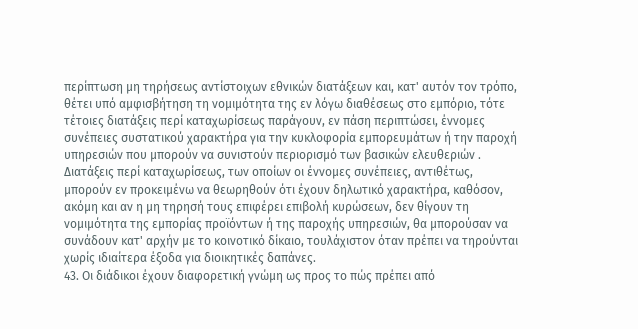περίπτωση μη τηρήσεως αντίστοιχων εθνικών διατάξεων και, κατ' αυτόν τον τρόπο, θέτει υπό αμφισβήτηση τη νομιμότητα της εν λόγω διαθέσεως στο εμπόριο, τότε τέτοιες διατάξεις περί καταχωρίσεως παράγουν, εν πάση περιπτώσει, έννομες συνέπειες συστατικού χαρακτήρα για την κυκλοφορία εμπορευμάτων ή την παροχή υπηρεσιών που μπορούν να συνιστούν περιορισμό των βασικών ελευθεριών . Διατάξεις περί καταχωρίσεως, των οποίων οι έννομες συνέπειες, αντιθέτως, μπορούν εν προκειμένω να θεωρηθούν ότι έχουν δηλωτικό χαρακτήρα, καθόσον, ακόμη και αν η μη τηρησή τους επιφέρει επιβολή κυρώσεων, δεν θίγουν τη νομιμότητα της εμπορίας προϊόντων ή της παροχής υπηρεσιών, θα μπορούσαν να συνάδουν κατ' αρχήν με το κοινοτικό δίκαιο, τουλάχιστον όταν πρέπει να τηρούνται χωρίς ιδιαίτερα έξοδα για διοικητικές δαπάνες.
43. Οι διάδικοι έχουν διαφορετική γνώμη ως προς το πώς πρέπει από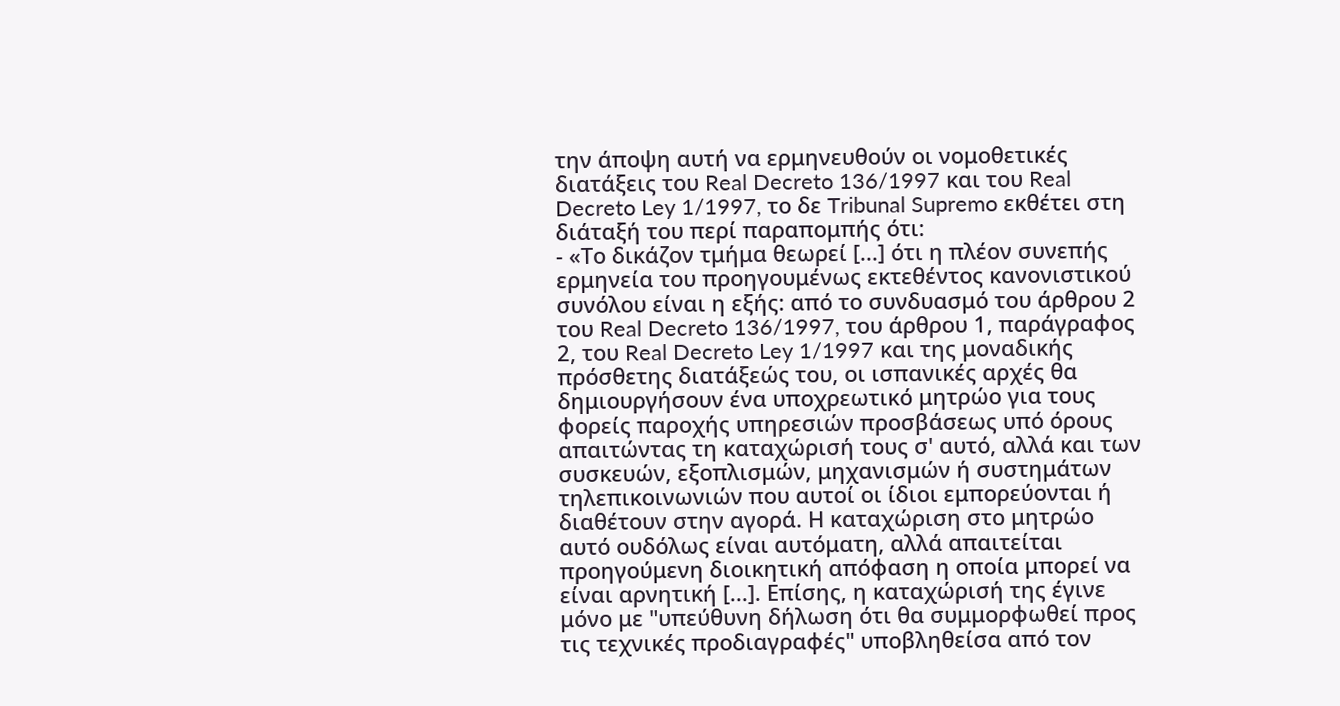την άποψη αυτή να ερμηνευθούν οι νομοθετικές διατάξεις του Real Decreto 136/1997 και του Real Decreto Ley 1/1997, το δε Tribunal Supremo εκθέτει στη διάταξή του περί παραπομπής ότι:
- «Το δικάζον τμήμα θεωρεί [...] ότι η πλέον συνεπής ερμηνεία του προηγουμένως εκτεθέντος κανονιστικού συνόλου είναι η εξής: από το συνδυασμό του άρθρου 2 του Real Decreto 136/1997, του άρθρου 1, παράγραφος 2, του Real Decreto Ley 1/1997 και της μοναδικής πρόσθετης διατάξεώς του, οι ισπανικές αρχές θα δημιουργήσουν ένα υποχρεωτικό μητρώο για τους φορείς παροχής υπηρεσιών προσβάσεως υπό όρους απαιτώντας τη καταχώρισή τους σ' αυτό, αλλά και των συσκευών, εξοπλισμών, μηχανισμών ή συστημάτων τηλεπικοινωνιών που αυτοί οι ίδιοι εμπορεύονται ή διαθέτουν στην αγορά. Η καταχώριση στο μητρώο αυτό ουδόλως είναι αυτόματη, αλλά απαιτείται προηγούμενη διοικητική απόφαση η οποία μπορεί να είναι αρνητική [...]. Επίσης, η καταχώρισή της έγινε μόνο με "υπεύθυνη δήλωση ότι θα συμμορφωθεί προς τις τεχνικές προδιαγραφές" υποβληθείσα από τον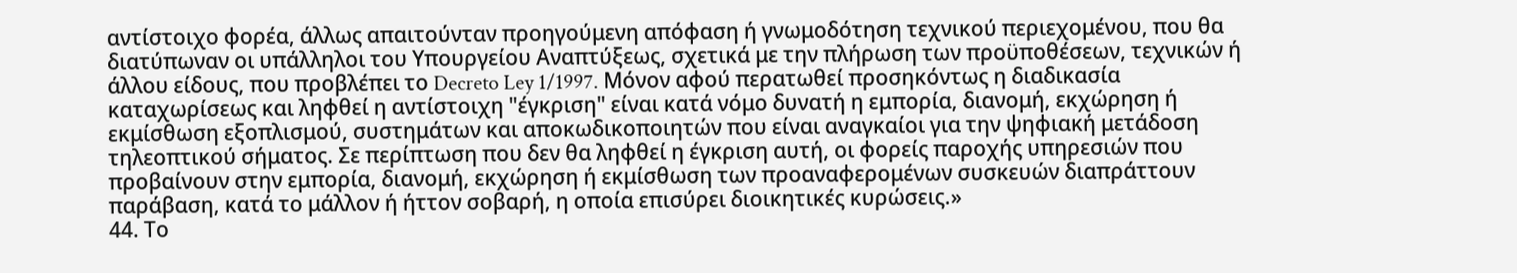αντίστοιχο φορέα, άλλως απαιτούνταν προηγούμενη απόφαση ή γνωμοδότηση τεχνικού περιεχομένου, που θα διατύπωναν οι υπάλληλοι του Υπουργείου Αναπτύξεως, σχετικά με την πλήρωση των προϋποθέσεων, τεχνικών ή άλλου είδους, που προβλέπει το Decreto Ley 1/1997. Μόνον αφού περατωθεί προσηκόντως η διαδικασία καταχωρίσεως και ληφθεί η αντίστοιχη "έγκριση" είναι κατά νόμο δυνατή η εμπορία, διανομή, εκχώρηση ή εκμίσθωση εξοπλισμού, συστημάτων και αποκωδικοποιητών που είναι αναγκαίοι για την ψηφιακή μετάδοση τηλεοπτικού σήματος. Σε περίπτωση που δεν θα ληφθεί η έγκριση αυτή, οι φορείς παροχής υπηρεσιών που προβαίνουν στην εμπορία, διανομή, εκχώρηση ή εκμίσθωση των προαναφερομένων συσκευών διαπράττουν παράβαση, κατά το μάλλον ή ήττον σοβαρή, η οποία επισύρει διοικητικές κυρώσεις.»
44. Το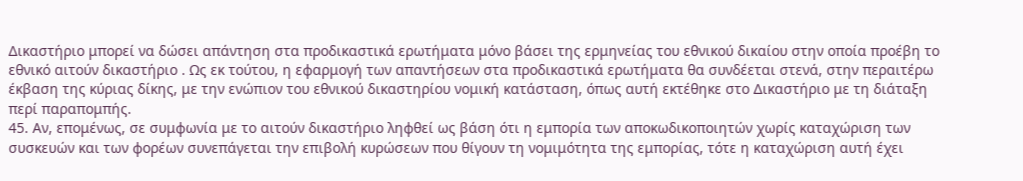Δικαστήριο μπορεί να δώσει απάντηση στα προδικαστικά ερωτήματα μόνο βάσει της ερμηνείας του εθνικού δικαίου στην οποία προέβη το εθνικό αιτούν δικαστήριο . Ως εκ τούτου, η εφαρμογή των απαντήσεων στα προδικαστικά ερωτήματα θα συνδέεται στενά, στην περαιτέρω έκβαση της κύριας δίκης, με την ενώπιον του εθνικού δικαστηρίου νομική κατάσταση, όπως αυτή εκτέθηκε στο Δικαστήριο με τη διάταξη περί παραπομπής.
45. Αν, επομένως, σε συμφωνία με το αιτούν δικαστήριο ληφθεί ως βάση ότι η εμπορία των αποκωδικοποιητών χωρίς καταχώριση των συσκευών και των φορέων συνεπάγεται την επιβολή κυρώσεων που θίγουν τη νομιμότητα της εμπορίας, τότε η καταχώριση αυτή έχει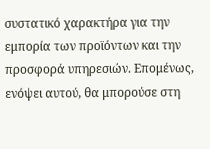συστατικό χαρακτήρα για την εμπορία των προϊόντων και την προσφορά υπηρεσιών. Επομένως, ενόψει αυτού, θα μπορούσε στη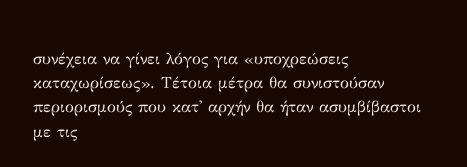συνέχεια να γίνει λόγος για «υποχρεώσεις καταχωρίσεως». Τέτοια μέτρα θα συνιστούσαν περιορισμούς που κατ' αρχήν θα ήταν ασυμβίβαστοι με τις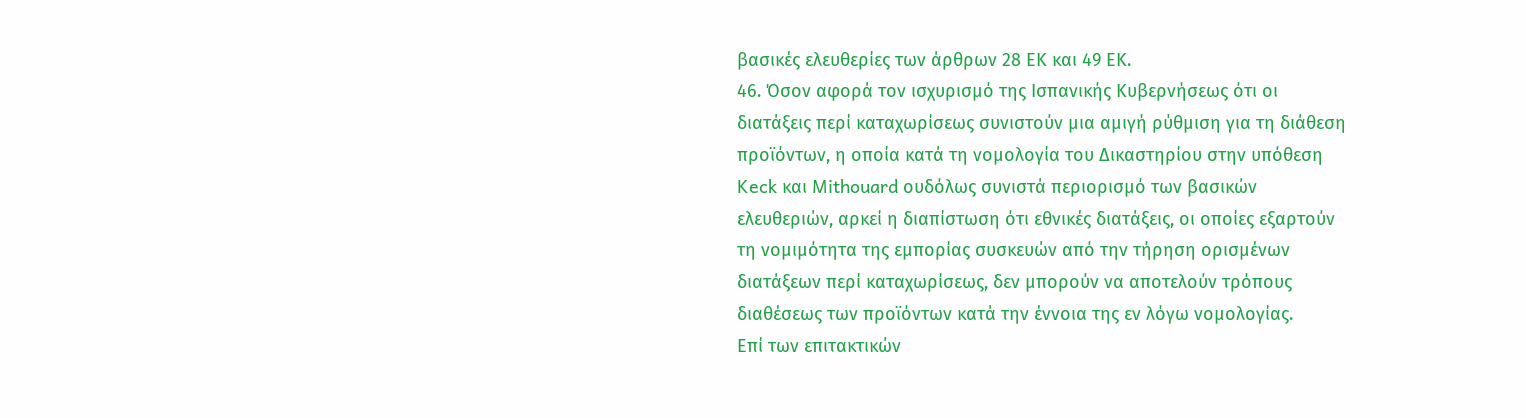βασικές ελευθερίες των άρθρων 28 ΕΚ και 49 ΕΚ.
46. Όσον αφορά τον ισχυρισμό της Ισπανικής Κυβερνήσεως ότι οι διατάξεις περί καταχωρίσεως συνιστούν μια αμιγή ρύθμιση για τη διάθεση προϊόντων, η οποία κατά τη νομολογία του Δικαστηρίου στην υπόθεση Keck και Mithouard ουδόλως συνιστά περιορισμό των βασικών ελευθεριών, αρκεί η διαπίστωση ότι εθνικές διατάξεις, οι οποίες εξαρτούν τη νομιμότητα της εμπορίας συσκευών από την τήρηση ορισμένων διατάξεων περί καταχωρίσεως, δεν μπορούν να αποτελούν τρόπους διαθέσεως των προϊόντων κατά την έννοια της εν λόγω νομολογίας.
Επί των επιτακτικών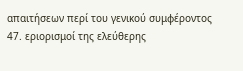απαιτήσεων περί του γενικού συμφέροντος
47. εριορισμοί της ελεύθερης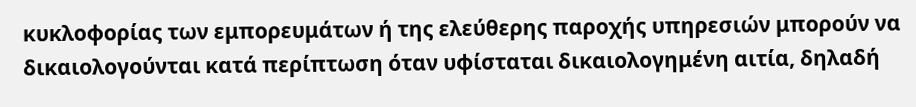κυκλοφορίας των εμπορευμάτων ή της ελεύθερης παροχής υπηρεσιών μπορούν να δικαιολογούνται κατά περίπτωση όταν υφίσταται δικαιολογημένη αιτία, δηλαδή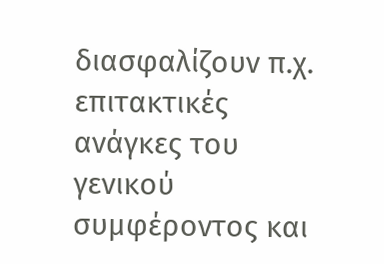διασφαλίζουν π.χ. επιτακτικές ανάγκες του γενικού συμφέροντος και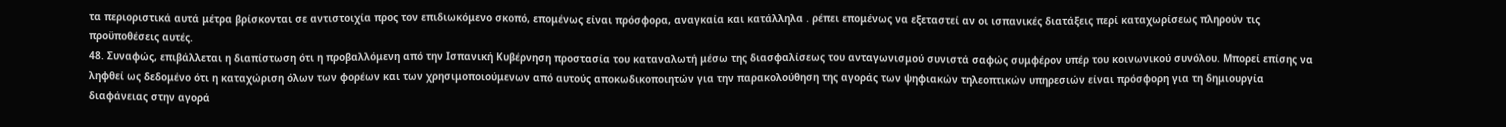τα περιοριστικά αυτά μέτρα βρίσκονται σε αντιστοιχία προς τον επιδιωκόμενο σκοπό, επομένως είναι πρόσφορα, αναγκαία και κατάλληλα . ρέπει επομένως να εξεταστεί αν οι ισπανικές διατάξεις περί καταχωρίσεως πληρούν τις προϋποθέσεις αυτές.
48. Συναφώς, επιβάλλεται η διαπίστωση ότι η προβαλλόμενη από την Ισπανική Κυβέρνηση προστασία του καταναλωτή μέσω της διασφαλίσεως του ανταγωνισμού συνιστά σαφώς συμφέρον υπέρ του κοινωνικού συνόλου. Μπορεί επίσης να ληφθεί ως δεδομένο ότι η καταχώριση όλων των φορέων και των χρησιμοποιούμενων από αυτούς αποκωδικοποιητών για την παρακολούθηση της αγοράς των ψηφιακών τηλεοπτικών υπηρεσιών είναι πρόσφορη για τη δημιουργία διαφάνειας στην αγορά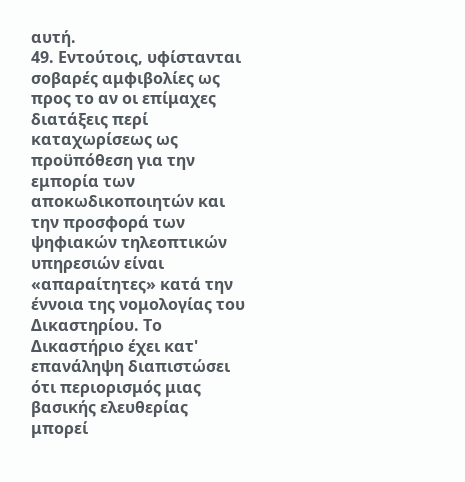αυτή.
49. Εντούτοις, υφίστανται σοβαρές αμφιβολίες ως προς το αν οι επίμαχες διατάξεις περί καταχωρίσεως ως προϋπόθεση για την εμπορία των αποκωδικοποιητών και την προσφορά των ψηφιακών τηλεοπτικών υπηρεσιών είναι «απαραίτητες» κατά την έννοια της νομολογίας του Δικαστηρίου. Το Δικαστήριο έχει κατ' επανάληψη διαπιστώσει ότι περιορισμός μιας βασικής ελευθερίας μπορεί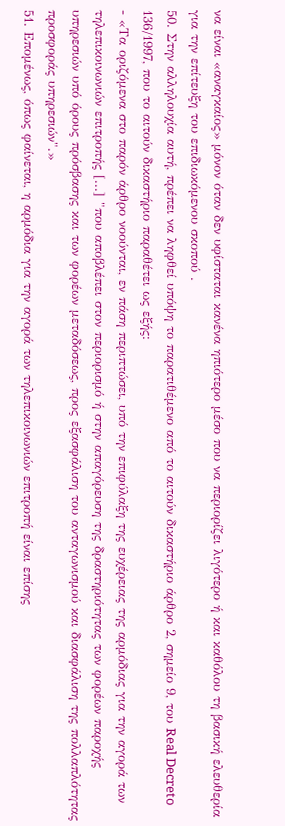να είναι «αναγκαίος» μόνον όταν δεν υφίσταται κανένα ηπιότερο μέσο που να περιορίζει λιγότερο ή και καθόλου τη βασική ελευθερία για την επίτευξη του επιδιωκόμενου σκοπού .
50. Στην αλληλουχία αυτή, πρέπει να ληφθεί υπόψη το παρατιθέμενο από το αιτούν δικαστήριο άρθρο 2, σημείο 9, του Real Decreto 136/1997, που το αιτούν δικαστήριο παραθέτει ως εξής:
- «Τα οριζόμενα στο παρόν άρθρο νοούνται, εν πάση περιπτώσει, υπό την επιφύλαξη της ευχέρειας της αρμόδιας για την αγορά των τηλεπικοινωνιών επιτροπής [...] "που αποβλέπει στον περιορισμό ή στην απαγόρευση της δραστηριότητας των φορέων παροχής υπηρεσιών υπό όρους πρόσβασης και των φορέων μεταδόσεως, προς εξασφάλιση του ανταγωνισμού και διασφάλιση της πολλαπλότητας προσφοράς υπηρεσιών".»
51. Επομένως, όπως φαίνεται, η αρμόδια για την αγορά των τηλεπικοινωνιών επιτροπή είναι επίσης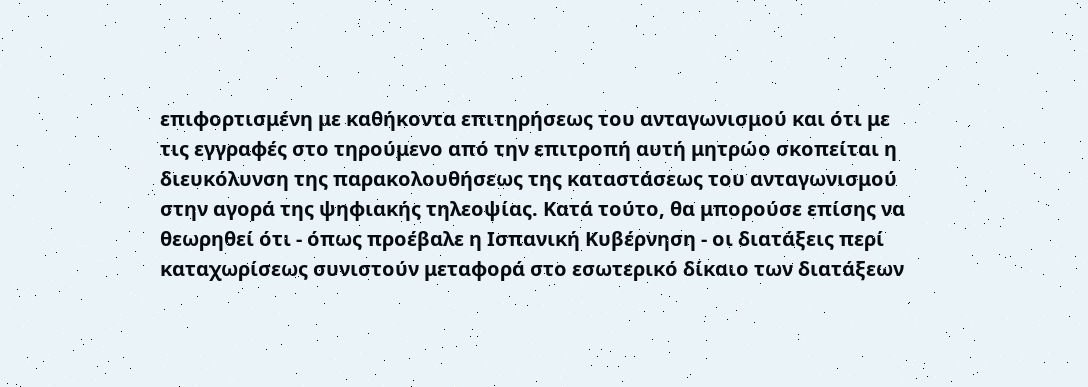επιφορτισμένη με καθήκοντα επιτηρήσεως του ανταγωνισμού και ότι με τις εγγραφές στο τηρούμενο από την επιτροπή αυτή μητρώο σκοπείται η διευκόλυνση της παρακολουθήσεως της καταστάσεως του ανταγωνισμού στην αγορά της ψηφιακής τηλεοψίας. Κατά τούτο, θα μπορούσε επίσης να θεωρηθεί ότι - όπως προέβαλε η Ισπανική Κυβέρνηση - οι διατάξεις περί καταχωρίσεως συνιστούν μεταφορά στο εσωτερικό δίκαιο των διατάξεων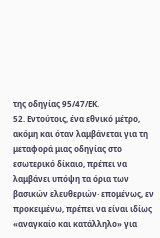της οδηγίας 95/47/ΕΚ.
52. Εντούτοις, ένα εθνικό μέτρο, ακόμη και όταν λαμβάνεται για τη μεταφορά μιας οδηγίας στο εσωτερικό δίκαιο, πρέπει να λαμβάνει υπόψη τα όρια των βασικών ελευθεριών· επομένως, εν προκειμένω, πρέπει να είναι ιδίως «αναγκαίο και κατάλληλο» για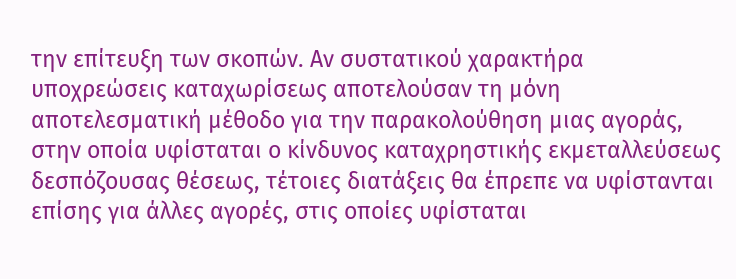την επίτευξη των σκοπών. Αν συστατικού χαρακτήρα υποχρεώσεις καταχωρίσεως αποτελούσαν τη μόνη αποτελεσματική μέθοδο για την παρακολούθηση μιας αγοράς, στην οποία υφίσταται ο κίνδυνος καταχρηστικής εκμεταλλεύσεως δεσπόζουσας θέσεως, τέτοιες διατάξεις θα έπρεπε να υφίστανται επίσης για άλλες αγορές, στις οποίες υφίσταται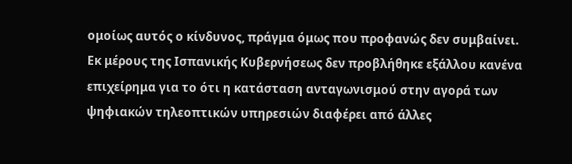ομοίως αυτός ο κίνδυνος, πράγμα όμως που προφανώς δεν συμβαίνει. Εκ μέρους της Ισπανικής Κυβερνήσεως δεν προβλήθηκε εξάλλου κανένα επιχείρημα για το ότι η κατάσταση ανταγωνισμού στην αγορά των ψηφιακών τηλεοπτικών υπηρεσιών διαφέρει από άλλες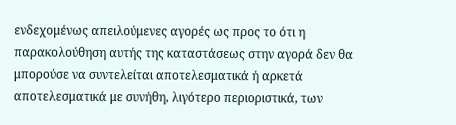ενδεχομένως απειλούμενες αγορές ως προς το ότι η παρακολούθηση αυτής της καταστάσεως στην αγορά δεν θα μπορούσε να συντελείται αποτελεσματικά ή αρκετά αποτελεσματικά με συνήθη, λιγότερο περιοριστικά, των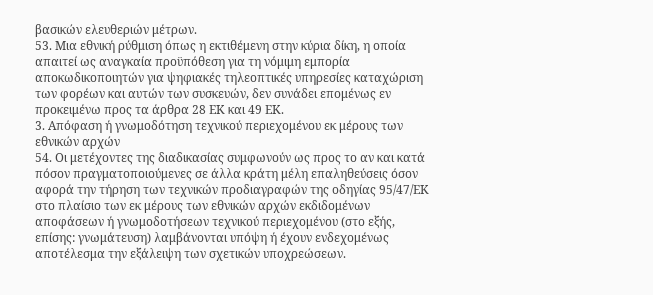βασικών ελευθεριών μέτρων.
53. Μια εθνική ρύθμιση όπως η εκτιθέμενη στην κύρια δίκη, η οποία απαιτεί ως αναγκαία προϋπόθεση για τη νόμιμη εμπορία αποκωδικοποιητών για ψηφιακές τηλεοπτικές υπηρεσίες καταχώριση των φορέων και αυτών των συσκευών, δεν συνάδει επομένως εν προκειμένω προς τα άρθρα 28 ΕΚ και 49 ΕΚ.
3. Απόφαση ή γνωμοδότηση τεχνικού περιεχομένου εκ μέρους των εθνικών αρχών
54. Οι μετέχοντες της διαδικασίας συμφωνούν ως προς το αν και κατά πόσον πραγματοποιούμενες σε άλλα κράτη μέλη επαληθεύσεις όσον αφορά την τήρηση των τεχνικών προδιαγραφών της οδηγίας 95/47/ΕΚ στο πλαίσιο των εκ μέρους των εθνικών αρχών εκδιδομένων αποφάσεων ή γνωμοδοτήσεων τεχνικού περιεχομένου (στο εξής, επίσης: γνωμάτευση) λαμβάνονται υπόψη ή έχουν ενδεχομένως αποτέλεσμα την εξάλειψη των σχετικών υποχρεώσεων.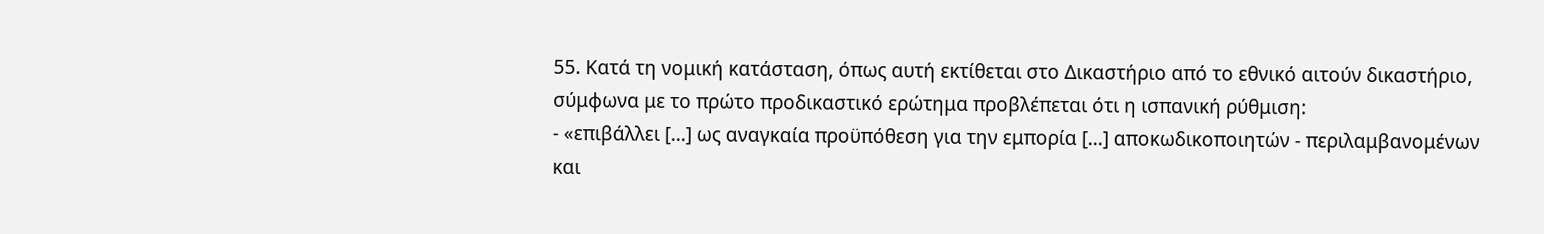55. Κατά τη νομική κατάσταση, όπως αυτή εκτίθεται στο Δικαστήριο από το εθνικό αιτούν δικαστήριο, σύμφωνα με το πρώτο προδικαστικό ερώτημα προβλέπεται ότι η ισπανική ρύθμιση:
- «επιβάλλει [...] ως αναγκαία προϋπόθεση για την εμπορία [...] αποκωδικοποιητών - περιλαμβανομένων και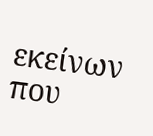εκείνων που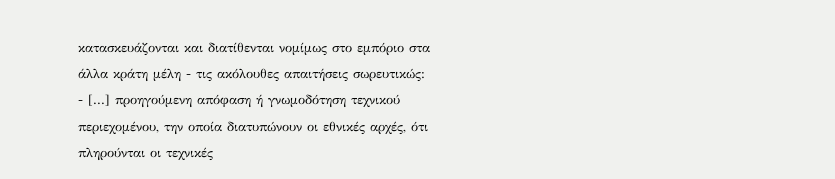κατασκευάζονται και διατίθενται νομίμως στο εμπόριο στα άλλα κράτη μέλη - τις ακόλουθες απαιτήσεις σωρευτικώς:
- [...] προηγούμενη απόφαση ή γνωμοδότηση τεχνικού περιεχομένου, την οποία διατυπώνουν οι εθνικές αρχές, ότι πληρούνται οι τεχνικές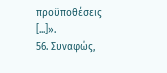προϋποθέσεις [...]».
56. Συναφώς,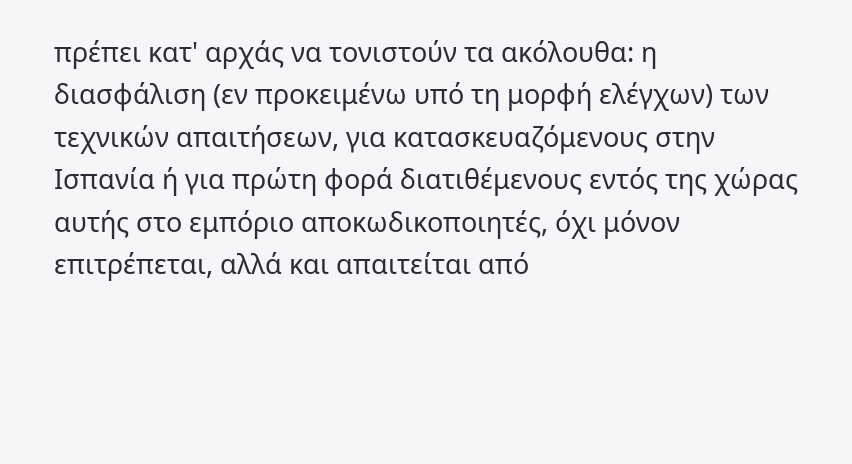πρέπει κατ' αρχάς να τονιστούν τα ακόλουθα: η διασφάλιση (εν προκειμένω υπό τη μορφή ελέγχων) των τεχνικών απαιτήσεων, για κατασκευαζόμενους στην Ισπανία ή για πρώτη φορά διατιθέμενους εντός της χώρας αυτής στο εμπόριο αποκωδικοποιητές, όχι μόνον επιτρέπεται, αλλά και απαιτείται από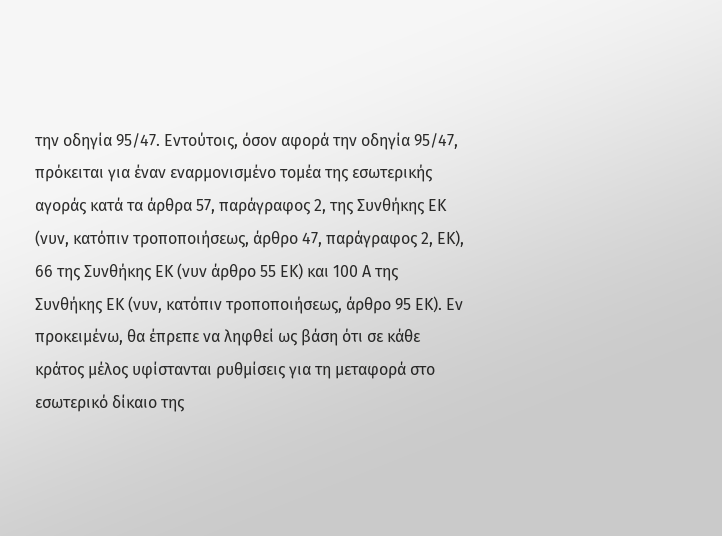την οδηγία 95/47. Εντούτοις, όσον αφορά την οδηγία 95/47, πρόκειται για έναν εναρμονισμένο τομέα της εσωτερικής αγοράς κατά τα άρθρα 57, παράγραφος 2, της Συνθήκης ΕΚ (νυν, κατόπιν τροποποιήσεως, άρθρο 47, παράγραφος 2, ΕΚ), 66 της Συνθήκης ΕΚ (νυν άρθρο 55 ΕΚ) και 100 Α της Συνθήκης ΕΚ (νυν, κατόπιν τροποποιήσεως, άρθρο 95 ΕΚ). Εν προκειμένω, θα έπρεπε να ληφθεί ως βάση ότι σε κάθε κράτος μέλος υφίστανται ρυθμίσεις για τη μεταφορά στο εσωτερικό δίκαιο της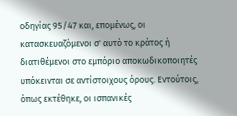οδηγίας 95/47 και, επομένως, οι κατασκευαζόμενοι σ' αυτό το κράτος ή διατιθέμενοι στο εμπόριο αποκωδικοποιητές υπόκεινται σε αντίστοιχους όρους. Εντούτοις, όπως εκτέθηκε, οι ισπανικές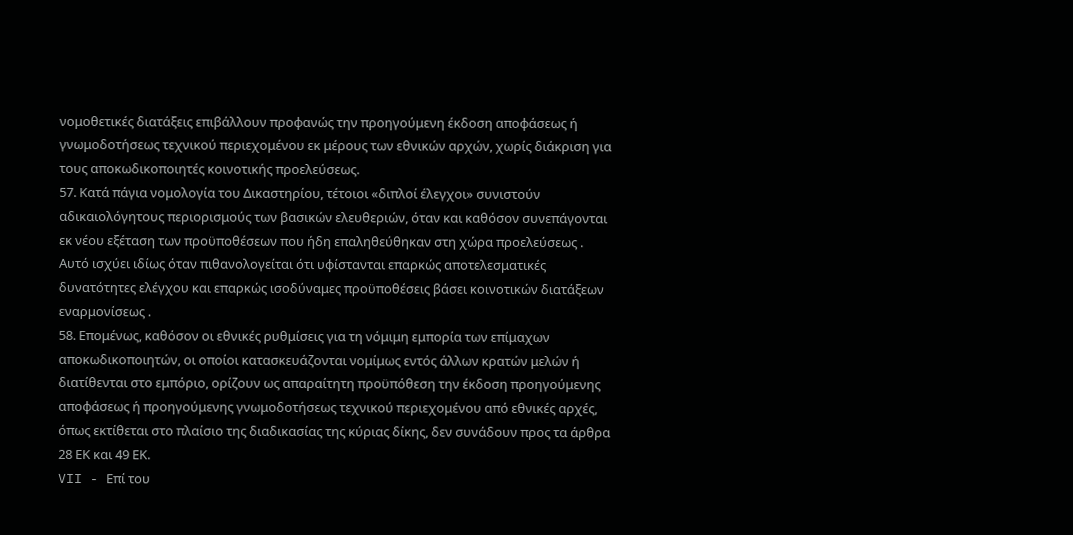νομοθετικές διατάξεις επιβάλλουν προφανώς την προηγούμενη έκδοση αποφάσεως ή γνωμοδοτήσεως τεχνικού περιεχομένου εκ μέρους των εθνικών αρχών, χωρίς διάκριση για τους αποκωδικοποιητές κοινοτικής προελεύσεως.
57. Κατά πάγια νομολογία του Δικαστηρίου, τέτοιοι «διπλοί έλεγχοι» συνιστούν αδικαιολόγητους περιορισμούς των βασικών ελευθεριών, όταν και καθόσον συνεπάγονται εκ νέου εξέταση των προϋποθέσεων που ήδη επαληθεύθηκαν στη χώρα προελεύσεως . Αυτό ισχύει ιδίως όταν πιθανολογείται ότι υφίστανται επαρκώς αποτελεσματικές δυνατότητες ελέγχου και επαρκώς ισοδύναμες προϋποθέσεις βάσει κοινοτικών διατάξεων εναρμονίσεως .
58. Επομένως, καθόσον οι εθνικές ρυθμίσεις για τη νόμιμη εμπορία των επίμαχων αποκωδικοποιητών, οι οποίοι κατασκευάζονται νομίμως εντός άλλων κρατών μελών ή διατίθενται στο εμπόριο, ορίζουν ως απαραίτητη προϋπόθεση την έκδοση προηγούμενης αποφάσεως ή προηγούμενης γνωμοδοτήσεως τεχνικού περιεχομένου από εθνικές αρχές, όπως εκτίθεται στο πλαίσιο της διαδικασίας της κύριας δίκης, δεν συνάδουν προς τα άρθρα 28 ΕΚ και 49 ΕΚ.
VII - Επί του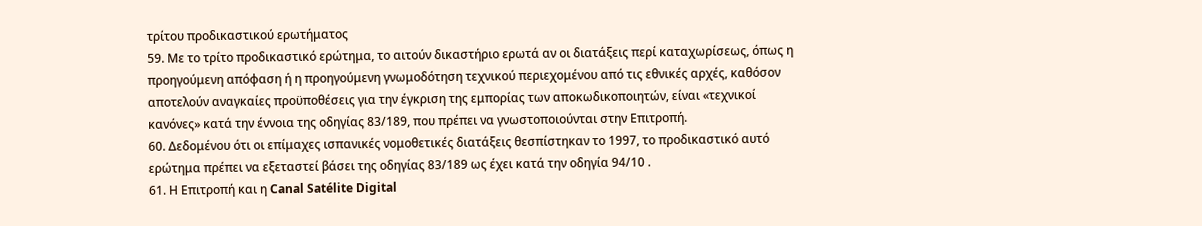τρίτου προδικαστικού ερωτήματος
59. Με το τρίτο προδικαστικό ερώτημα, το αιτούν δικαστήριο ερωτά αν οι διατάξεις περί καταχωρίσεως, όπως η προηγούμενη απόφαση ή η προηγούμενη γνωμοδότηση τεχνικού περιεχομένου από τις εθνικές αρχές, καθόσον αποτελούν αναγκαίες προϋποθέσεις για την έγκριση της εμπορίας των αποκωδικοποιητών, είναι «τεχνικοί κανόνες» κατά την έννοια της οδηγίας 83/189, που πρέπει να γνωστοποιούνται στην Επιτροπή.
60. Δεδομένου ότι οι επίμαχες ισπανικές νομοθετικές διατάξεις θεσπίστηκαν το 1997, το προδικαστικό αυτό ερώτημα πρέπει να εξεταστεί βάσει της οδηγίας 83/189 ως έχει κατά την οδηγία 94/10 .
61. Η Επιτροπή και η Canal Satélite Digital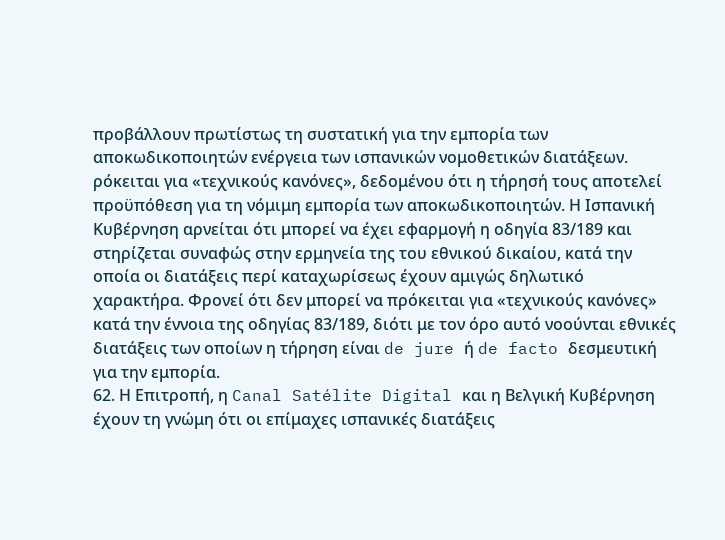προβάλλουν πρωτίστως τη συστατική για την εμπορία των αποκωδικοποιητών ενέργεια των ισπανικών νομοθετικών διατάξεων. ρόκειται για «τεχνικούς κανόνες», δεδομένου ότι η τήρησή τους αποτελεί προϋπόθεση για τη νόμιμη εμπορία των αποκωδικοποιητών. Η Ισπανική Κυβέρνηση αρνείται ότι μπορεί να έχει εφαρμογή η οδηγία 83/189 και στηρίζεται συναφώς στην ερμηνεία της του εθνικού δικαίου, κατά την οποία οι διατάξεις περί καταχωρίσεως έχουν αμιγώς δηλωτικό χαρακτήρα. Φρονεί ότι δεν μπορεί να πρόκειται για «τεχνικούς κανόνες» κατά την έννοια της οδηγίας 83/189, διότι με τον όρο αυτό νοούνται εθνικές διατάξεις των οποίων η τήρηση είναι de jure ή de facto δεσμευτική για την εμπορία.
62. Η Επιτροπή, η Canal Satélite Digital και η Βελγική Κυβέρνηση έχουν τη γνώμη ότι οι επίμαχες ισπανικές διατάξεις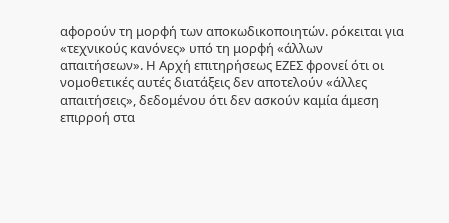αφορούν τη μορφή των αποκωδικοποιητών. ρόκειται για «τεχνικούς κανόνες» υπό τη μορφή «άλλων απαιτήσεων». Η Αρχή επιτηρήσεως ΕΖΕΣ φρονεί ότι οι νομοθετικές αυτές διατάξεις δεν αποτελούν «άλλες απαιτήσεις», δεδομένου ότι δεν ασκούν καμία άμεση επιρροή στα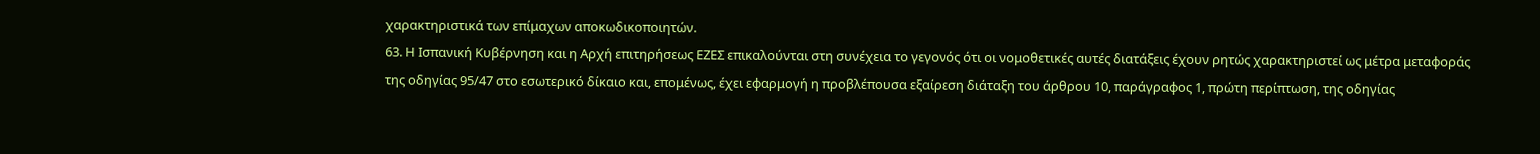χαρακτηριστικά των επίμαχων αποκωδικοποιητών.
63. Η Ισπανική Κυβέρνηση και η Αρχή επιτηρήσεως ΕΖΕΣ επικαλούνται στη συνέχεια το γεγονός ότι οι νομοθετικές αυτές διατάξεις έχουν ρητώς χαρακτηριστεί ως μέτρα μεταφοράς της οδηγίας 95/47 στο εσωτερικό δίκαιο και, επομένως, έχει εφαρμογή η προβλέπουσα εξαίρεση διάταξη του άρθρου 10, παράγραφος 1, πρώτη περίπτωση, της οδηγίας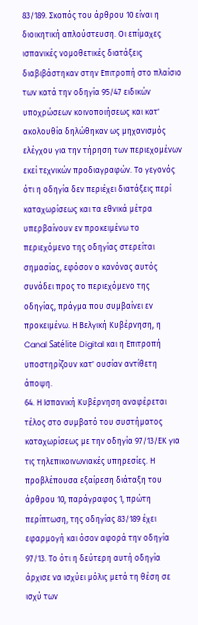83/189. Σκοπός του άρθρου 10 είναι η διοικητική απλούστευση. Οι επίμαχες ισπανικές νομοθετικές διατάξεις διαβιβάστηκαν στην Επιτροπή στο πλαίσιο των κατά την οδηγία 95/47 ειδικών υποχρώσεων κοινοποιήσεως και κατ' ακολουθία δηλώθηκαν ως μηχανισμός ελέγχου για την τήρηση των περιεχομένων εκεί τεχνικών προδιαγραφών. Το γεγονός ότι η οδηγία δεν περιέχει διατάξεις περί καταχωρίσεως και τα εθνικά μέτρα υπερβαίνουν εν προκειμένω το περιεχόμενο της οδηγίας στερείται σημασίας, εφόσον ο κανόνας αυτός συνάδει προς το περιεχόμενο της οδηγίας, πράγμα που συμβαίνει εν προκειμένω. Η Βελγική Κυβέρνηση, η Canal Satélite Digital και η Επιτροπή υποστηρίζουν κατ' ουσίαν αντίθετη άποψη.
64. Η Ισπανική Κυβέρνηση αναφέρεται τέλος στο συμβατό του συστήματος καταχωρίσεως με την οδηγία 97/13/ΕΚ για τις τηλεπικοινωνιακές υπηρεσίες. Η προβλέπουσα εξαίρεση διάταξη του άρθρου 10, παράγραφος 1, πρώτη περίπτωση, της οδηγίας 83/189 έχει εφαρμογή και όσον αφορά την οδηγία 97/13. Το ότι η δεύτερη αυτή οδηγία άρχισε να ισχύει μόλις μετά τη θέση σε ισχύ των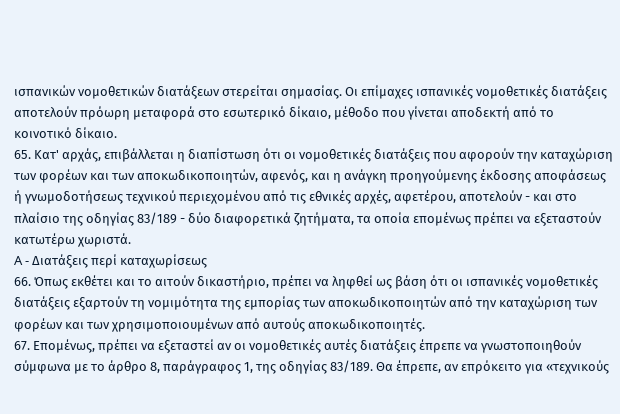ισπανικών νομοθετικών διατάξεων στερείται σημασίας. Οι επίμαχες ισπανικές νομοθετικές διατάξεις αποτελούν πρόωρη μεταφορά στο εσωτερικό δίκαιο, μέθοδο που γίνεται αποδεκτή από το κοινοτικό δίκαιο.
65. Κατ' αρχάς, επιβάλλεται η διαπίστωση ότι οι νομοθετικές διατάξεις που αφορούν την καταχώριση των φορέων και των αποκωδικοποιητών, αφενός, και η ανάγκη προηγούμενης έκδοσης αποφάσεως ή γνωμοδοτήσεως τεχνικού περιεχομένου από τις εθνικές αρχές, αφετέρου, αποτελούν - και στο πλαίσιο της οδηγίας 83/189 - δύο διαφορετικά ζητήματα, τα οποία επομένως πρέπει να εξεταστούν κατωτέρω χωριστά.
A - Διατάξεις περί καταχωρίσεως
66. Όπως εκθέτει και το αιτούν δικαστήριο, πρέπει να ληφθεί ως βάση ότι οι ισπανικές νομοθετικές διατάξεις εξαρτούν τη νομιμότητα της εμπορίας των αποκωδικοποιητών από την καταχώριση των φορέων και των χρησιμοποιουμένων από αυτούς αποκωδικοποιητές.
67. Επομένως, πρέπει να εξεταστεί αν οι νομοθετικές αυτές διατάξεις έπρεπε να γνωστοποιηθούν σύμφωνα με το άρθρο 8, παράγραφος 1, της οδηγίας 83/189. Θα έπρεπε, αν επρόκειτο για «τεχνικούς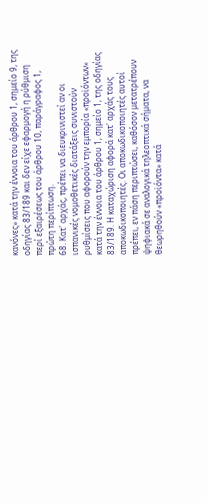κανόνες» κατά την έννοια του άρθρου 1, σημείο 9, της οδηγίας 83/189 και δεν είχε εφαρμογή η ρύθμιση περί εξαιρέσεως του άρθρου 10, παράγραφος 1, πρώτη περίπτωση.
68. Κατ' αρχάς, πρέπει να διευκρινιστεί αν οι ισπανικές νομοθετικές διατάξεις συνιστούν ρυθμίσεις που αφορούν την εμπορία «προϊόντων» κατά την έννοια του άρθρου 1, σημείο 1, της οδηγίας 83/189. Η καταχώριση αφορά κατ' αρχάς τους αποκωδικοποιητές. Οι αποκωδικοποιητές αυτοί πρέπει, εν πάση περιπτώσει, καθόσον μετατρέπουν ψηφιακά σε αναλογικά τηλεοπτικά σήματα, να θεωρηθούν «προϊόντα» κατά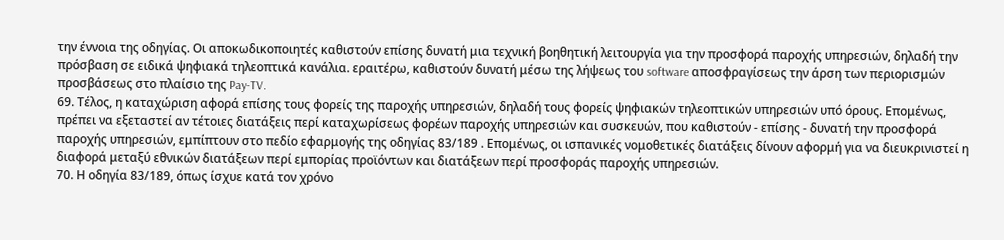την έννοια της οδηγίας. Οι αποκωδικοποιητές καθιστούν επίσης δυνατή μια τεχνική βοηθητική λειτουργία για την προσφορά παροχής υπηρεσιών, δηλαδή την πρόσβαση σε ειδικά ψηφιακά τηλεοπτικά κανάλια. εραιτέρω, καθιστούν δυνατή μέσω της λήψεως του software αποσφραγίσεως την άρση των περιορισμών προσβάσεως στο πλαίσιο της Pay-TV.
69. Τέλος, η καταχώριση αφορά επίσης τους φορείς της παροχής υπηρεσιών, δηλαδή τους φορείς ψηφιακών τηλεοπτικών υπηρεσιών υπό όρους. Επομένως, πρέπει να εξεταστεί αν τέτοιες διατάξεις περί καταχωρίσεως φορέων παροχής υπηρεσιών και συσκευών, που καθιστούν - επίσης - δυνατή την προσφορά παροχής υπηρεσιών, εμπίπτουν στο πεδίο εφαρμογής της οδηγίας 83/189 . Επομένως, οι ισπανικές νομοθετικές διατάξεις δίνουν αφορμή για να διευκρινιστεί η διαφορά μεταξύ εθνικών διατάξεων περί εμπορίας προϊόντων και διατάξεων περί προσφοράς παροχής υπηρεσιών.
70. Η οδηγία 83/189, όπως ίσχυε κατά τον χρόνο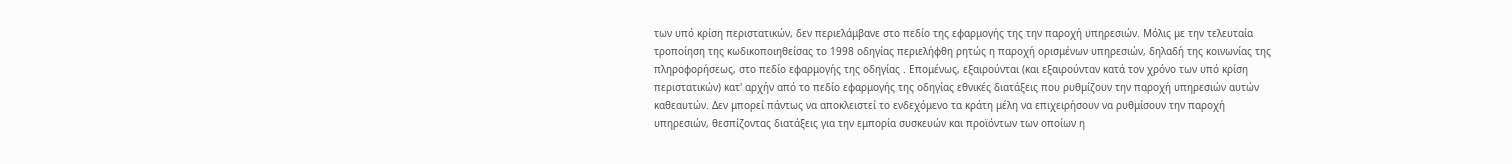των υπό κρίση περιστατικών, δεν περιελάμβανε στο πεδίο της εφαρμογής της την παροχή υπηρεσιών. Μόλις με την τελευταία τροποίηση της κωδικοποιηθείσας το 1998 οδηγίας περιελήφθη ρητώς η παροχή ορισμένων υπηρεσιών, δηλαδή της κοινωνίας της πληροφορήσεως, στο πεδίο εφαρμογής της οδηγίας . Επομένως, εξαιρούνται (και εξαιρούνταν κατά τον χρόνο των υπό κρίση περιστατικών) κατ' αρχήν από το πεδίο εφαρμογής της οδηγίας εθνικές διατάξεις που ρυθμίζουν την παροχή υπηρεσιών αυτών καθεαυτών. Δεν μπορεί πάντως να αποκλειστεί το ενδεχόμενο τα κράτη μέλη να επιχειρήσουν να ρυθμίσουν την παροχή υπηρεσιών, θεσπίζοντας διατάξεις για την εμπορία συσκευών και προϊόντων των οποίων η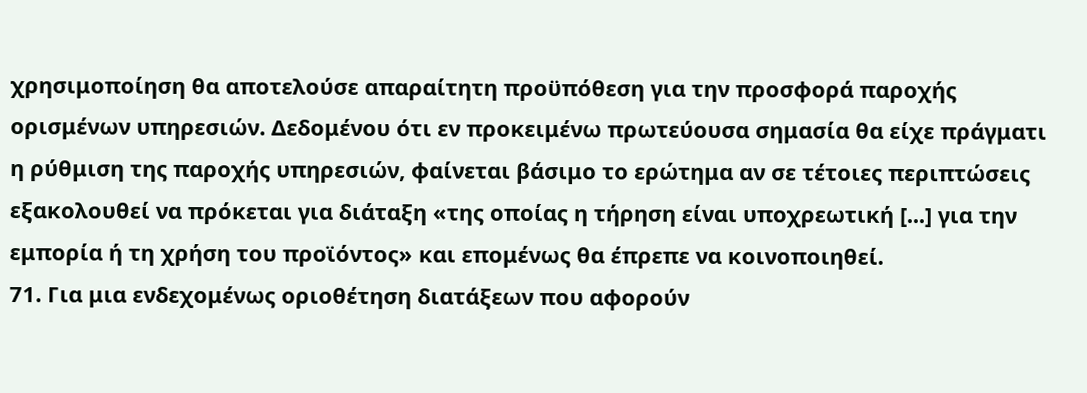χρησιμοποίηση θα αποτελούσε απαραίτητη προϋπόθεση για την προσφορά παροχής ορισμένων υπηρεσιών. Δεδομένου ότι εν προκειμένω πρωτεύουσα σημασία θα είχε πράγματι η ρύθμιση της παροχής υπηρεσιών, φαίνεται βάσιμο το ερώτημα αν σε τέτοιες περιπτώσεις εξακολουθεί να πρόκεται για διάταξη «της οποίας η τήρηση είναι υποχρεωτική [...] για την εμπορία ή τη χρήση του προϊόντος» και επομένως θα έπρεπε να κοινοποιηθεί.
71. Για μια ενδεχομένως οριοθέτηση διατάξεων που αφορούν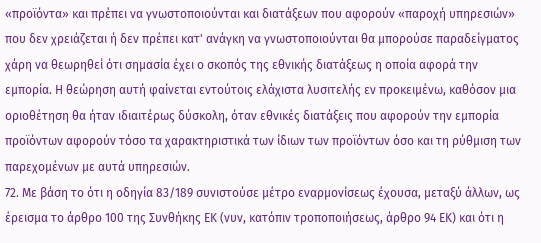«προϊόντα» και πρέπει να γνωστοποιούνται και διατάξεων που αφορούν «παροχή υπηρεσιών» που δεν χρειάζεται ή δεν πρέπει κατ' ανάγκη να γνωστοποιούνται θα μπορούσε παραδείγματος χάρη να θεωρηθεί ότι σημασία έχει ο σκοπός της εθνικής διατάξεως η οποία αφορά την εμπορία. Η θεώρηση αυτή φαίνεται εντούτοις ελάχιστα λυσιτελής εν προκειμένω, καθόσον μια οριοθέτηση θα ήταν ιδιαιτέρως δύσκολη, όταν εθνικές διατάξεις που αφορούν την εμπορία προϊόντων αφορούν τόσο τα χαρακτηριστικά των ίδιων των προϊόντων όσο και τη ρύθμιση των παρεχομένων με αυτά υπηρεσιών.
72. Με βάση το ότι η οδηγία 83/189 συνιστούσε μέτρο εναρμονίσεως έχουσα, μεταξύ άλλων, ως έρεισμα το άρθρο 100 της Συνθήκης ΕΚ (νυν, κατόπιν τροποποιήσεως, άρθρο 94 ΕΚ) και ότι η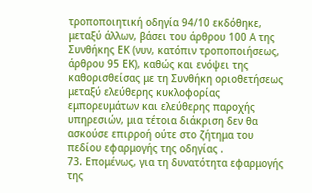τροποποιητική οδηγία 94/10 εκδόθηκε, μεταξύ άλλων, βάσει του άρθρου 100 A της Συνθήκης ΕΚ (νυν, κατόπιν τροποποιήσεως, άρθρου 95 ΕΚ), καθώς και ενόψει της καθορισθείσας με τη Συνθήκη οριοθετήσεως μεταξύ ελεύθερης κυκλοφορίας εμπορευμάτων και ελεύθερης παροχής υπηρεσιών, μια τέτοια διάκριση δεν θα ασκούσε επιρροή ούτε στο ζήτημα του πεδίου εφαρμογής της οδηγίας .
73. Επομένως, για τη δυνατότητα εφαρμογής της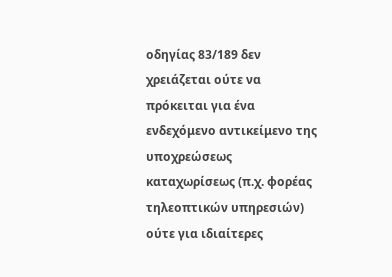οδηγίας 83/189 δεν χρειάζεται ούτε να πρόκειται για ένα ενδεχόμενο αντικείμενο της υποχρεώσεως καταχωρίσεως (π.χ. φορέας τηλεοπτικών υπηρεσιών) ούτε για ιδιαίτερες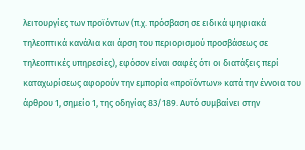λειτουργίες των προϊόντων (π.χ. πρόσβαση σε ειδικά ψηφιακά τηλεοπτικά κανάλια και άρση του περιορισμού προσβάσεως σε τηλεοπτικές υπηρεσίες), εφόσον είναι σαφές ότι οι διατάξεις περί καταχωρίσεως αφορούν την εμπορία «προϊόντων» κατά την έννοια του άρθρου 1, σημείο 1, της οδηγίας 83/189. Αυτό συμβαίνει στην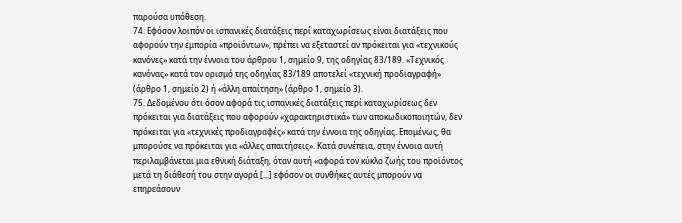παρούσα υπόθεση.
74. Εφόσον λοιπόν οι ισπανικές διατάξεις περί καταχωρίσεως είναι διατάξεις που αφορούν την εμπορία «προϊόντων», πρέπει να εξεταστεί αν πρόκειται για «τεχνικούς κανόνες» κατά την έννοια του άρθρου 1, σημείο 9, της οδηγίας 83/189. «Τεχνικός κανόνας» κατά τον ορισμό της οδηγίας 83/189 αποτελεί «τεχνική προδιαγραφή» (άρθρο 1, σημείο 2) ή «άλλη απαίτηση» (άρθρο 1, σημείο 3).
75. Δεδομένου ότι όσον αφορά τις ισπανικές διατάξεις περί καταχωρίσεως δεν πρόκειται για διατάξεις που αφορούν «χαρακτηριστικά» των αποκωδικοποιητών, δεν πρόκειται για «τεχνικές προδιαγραφές» κατά την έννοια της οδηγίας. Επομένως, θα μπορούσε να πρόκειται για «άλλες απαιτήσεις». Κατά συνέπεια, στην έννοια αυτή περιλαμβάνεται μια εθνική διάταξη, όταν αυτή «αφορά τον κύκλο ζωής του προϊόντος μετά τη διάθεσή του στην αγορά [...] εφόσον οι συνθήκες αυτές μπορούν να επηρεάσουν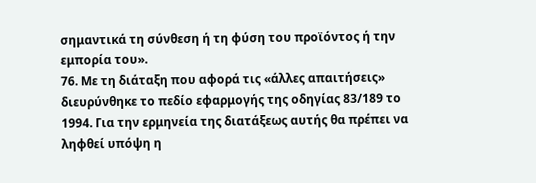σημαντικά τη σύνθεση ή τη φύση του προϊόντος ή την εμπορία του».
76. Με τη διάταξη που αφορά τις «άλλες απαιτήσεις» διευρύνθηκε το πεδίο εφαρμογής της οδηγίας 83/189 το 1994. Για την ερμηνεία της διατάξεως αυτής θα πρέπει να ληφθεί υπόψη η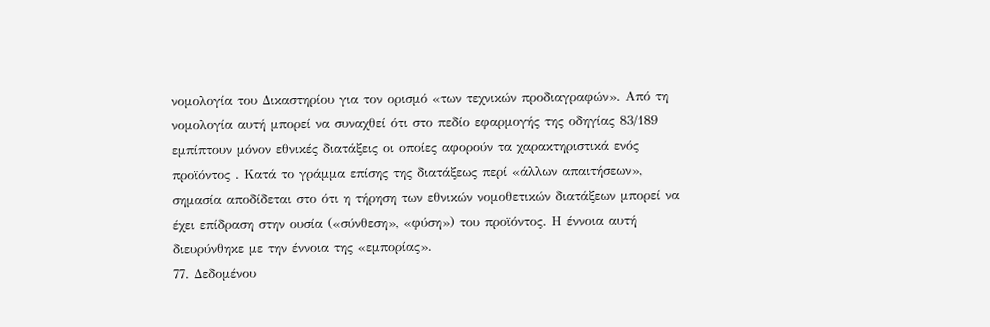νομολογία του Δικαστηρίου για τον ορισμό «των τεχνικών προδιαγραφών». Από τη νομολογία αυτή μπορεί να συναχθεί ότι στο πεδίο εφαρμογής της οδηγίας 83/189 εμπίπτουν μόνον εθνικές διατάξεις οι οποίες αφορούν τα χαρακτηριστικά ενός προϊόντος . Κατά το γράμμα επίσης της διατάξεως περί «άλλων απαιτήσεων», σημασία αποδίδεται στο ότι η τήρηση των εθνικών νομοθετικών διατάξεων μπορεί να έχει επίδραση στην ουσία («σύνθεση», «φύση») του προϊόντος. Η έννοια αυτή διευρύνθηκε με την έννοια της «εμπορίας».
77. Δεδομένου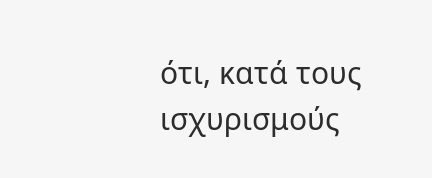ότι, κατά τους ισχυρισμούς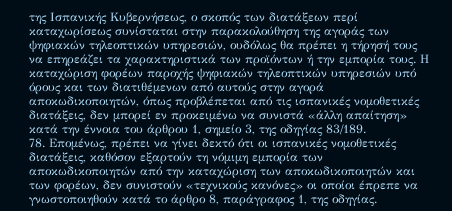της Ισπανικής Κυβερνήσεως, ο σκοπός των διατάξεων περί καταχωρίσεως συνίσταται στην παρακολούθηση της αγοράς των ψηφιακών τηλεοπτικών υπηρεσιών, ουδόλως θα πρέπει η τήρησή τους να επηρεάζει τα χαρακτηριστικά των προϊόντων ή την εμπορία τους. Η καταχώριση φορέων παροχής ψηφιακών τηλεοπτικών υπηρεσιών υπό όρους και των διατιθέμενων από αυτούς στην αγορά αποκωδικοποιητών, όπως προβλέπεται από τις ισπανικές νομοθετικές διατάξεις, δεν μπορεί εν προκειμένω να συνιστά «άλλη απαίτηση» κατά την έννοια του άρθρου 1, σημείο 3, της οδηγίας 83/189.
78. Επομένως, πρέπει να γίνει δεκτό ότι οι ισπανικές νομοθετικές διατάξεις, καθόσον εξαρτούν τη νόμιμη εμπορία των αποκωδικοποιητών από την καταχώριση των αποκωδικοποιητών και των φορέων, δεν συνιστούν «τεχνικούς κανόνες» οι οποίοι έπρεπε να γνωστοποιηθούν κατά το άρθρο 8, παράγραφος 1, της οδηγίας.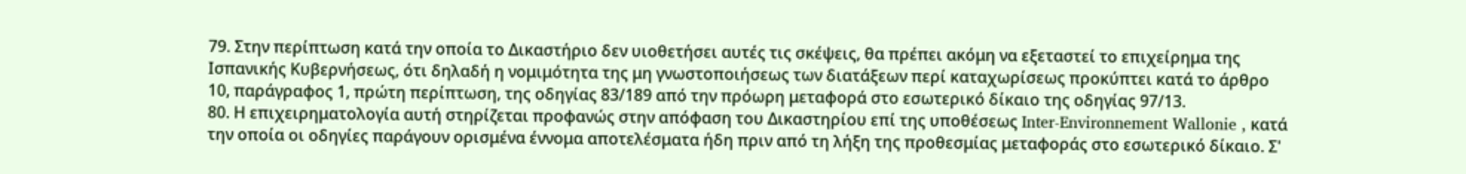79. Στην περίπτωση κατά την οποία το Δικαστήριο δεν υιοθετήσει αυτές τις σκέψεις, θα πρέπει ακόμη να εξεταστεί το επιχείρημα της Ισπανικής Κυβερνήσεως, ότι δηλαδή η νομιμότητα της μη γνωστοποιήσεως των διατάξεων περί καταχωρίσεως προκύπτει κατά το άρθρο 10, παράγραφος 1, πρώτη περίπτωση, της οδηγίας 83/189 από την πρόωρη μεταφορά στο εσωτερικό δίκαιο της οδηγίας 97/13.
80. Η επιχειρηματολογία αυτή στηρίζεται προφανώς στην απόφαση του Δικαστηρίου επί της υποθέσεως Inter-Environnement Wallonie , κατά την οποία οι οδηγίες παράγουν ορισμένα έννομα αποτελέσματα ήδη πριν από τη λήξη της προθεσμίας μεταφοράς στο εσωτερικό δίκαιο. Σ'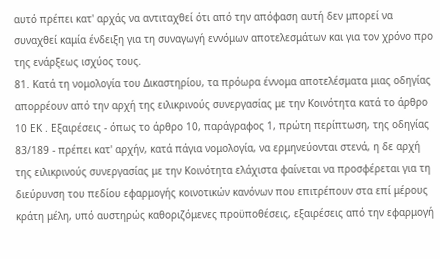αυτό πρέπει κατ' αρχάς να αντιταχθεί ότι από την απόφαση αυτή δεν μπορεί να συναχθεί καμία ένδειξη για τη συναγωγή εννόμων αποτελεσμάτων και για τον χρόνο προ της ενάρξεως ισχύος τους.
81. Κατά τη νομολογία του Δικαστηρίου, τα πρόωρα έννομα αποτελέσματα μιας οδηγίας απορρέουν από την αρχή της ειλικρινούς συνεργασίας με την Κοινότητα κατά το άρθρο 10 ΕΚ . Εξαιρέσεις - όπως το άρθρο 10, παράγραφος 1, πρώτη περίπτωση, της οδηγίας 83/189 - πρέπει κατ' αρχήν, κατά πάγια νομολογία, να ερμηνεύονται στενά, η δε αρχή της ειλικρινούς συνεργασίας με την Κοινότητα ελάχιστα φαίνεται να προσφέρεται για τη διεύρυνση του πεδίου εφαρμογής κοινοτικών κανόνων που επιτρέπουν στα επί μέρους κράτη μέλη, υπό αυστηρώς καθοριζόμενες προϋποθέσεις, εξαιρέσεις από την εφαρμογή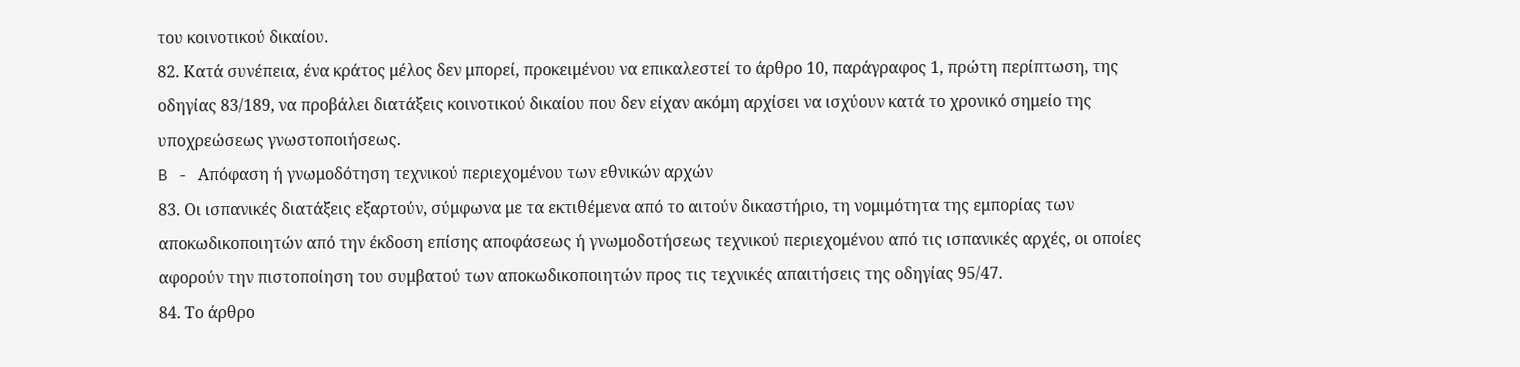του κοινοτικού δικαίου.
82. Κατά συνέπεια, ένα κράτος μέλος δεν μπορεί, προκειμένου να επικαλεστεί το άρθρο 10, παράγραφος 1, πρώτη περίπτωση, της οδηγίας 83/189, να προβάλει διατάξεις κοινοτικού δικαίου που δεν είχαν ακόμη αρχίσει να ισχύουν κατά το χρονικό σημείο της υποχρεώσεως γνωστοποιήσεως.
B - Απόφαση ή γνωμοδότηση τεχνικού περιεχομένου των εθνικών αρχών
83. Οι ισπανικές διατάξεις εξαρτούν, σύμφωνα με τα εκτιθέμενα από το αιτούν δικαστήριο, τη νομιμότητα της εμπορίας των αποκωδικοποιητών από την έκδοση επίσης αποφάσεως ή γνωμοδοτήσεως τεχνικού περιεχομένου από τις ισπανικές αρχές, οι οποίες αφορούν την πιστοποίηση του συμβατού των αποκωδικοποιητών προς τις τεχνικές απαιτήσεις της οδηγίας 95/47.
84. Το άρθρο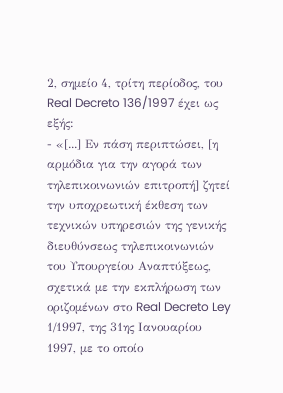2, σημείο 4, τρίτη περίοδος, του Real Decreto 136/1997 έχει ως εξής:
- «[...] Εν πάση περιπτώσει, [η αρμόδια για την αγορά των τηλεπικοινωνιών επιτροπή] ζητεί την υποχρεωτική έκθεση των τεχνικών υπηρεσιών της γενικής διευθύνσεως τηλεπικοινωνιών του Υπουργείου Αναπτύξεως, σχετικά με την εκπλήρωση των οριζομένων στο Real Decreto Ley 1/1997, της 31ης Ιανουαρίου 1997, με το οποίο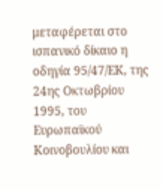μεταφέρεται στο ισπανικό δίκαιο η οδηγία 95/47/ΕΚ, της 24ης Οκτωβρίου 1995, του Ευρωπαϊκού Κοινοβουλίου και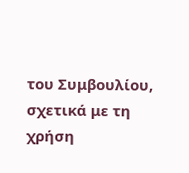του Συμβουλίου, σχετικά με τη χρήση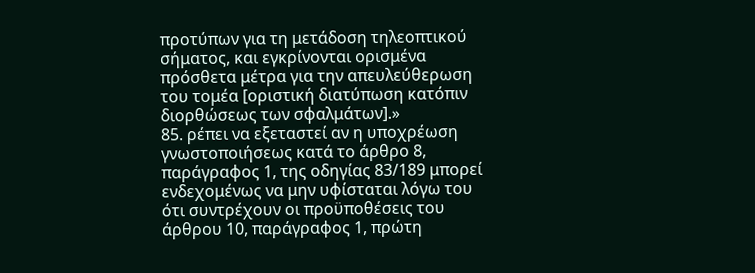προτύπων για τη μετάδοση τηλεοπτικού σήματος, και εγκρίνονται ορισμένα πρόσθετα μέτρα για την απευλεύθερωση του τομέα [οριστική διατύπωση κατόπιν διορθώσεως των σφαλμάτων].»
85. ρέπει να εξεταστεί αν η υποχρέωση γνωστοποιήσεως κατά το άρθρο 8, παράγραφος 1, της οδηγίας 83/189 μπορεί ενδεχομένως να μην υφίσταται λόγω του ότι συντρέχουν οι προϋποθέσεις του άρθρου 10, παράγραφος 1, πρώτη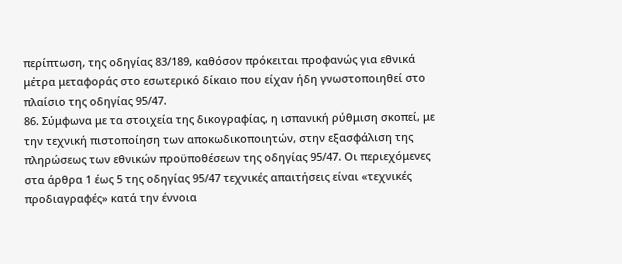περίπτωση, της οδηγίας 83/189, καθόσον πρόκειται προφανώς για εθνικά μέτρα μεταφοράς στο εσωτερικό δίκαιο που είχαν ήδη γνωστοποιηθεί στο πλαίσιο της οδηγίας 95/47.
86. Σύμφωνα με τα στοιχεία της δικογραφίας, η ισπανική ρύθμιση σκοπεί, με την τεχνική πιστοποίηση των αποκωδικοποιητών, στην εξασφάλιση της πληρώσεως των εθνικών προϋποθέσεων της οδηγίας 95/47. Οι περιεχόμενες στα άρθρα 1 έως 5 της οδηγίας 95/47 τεχνικές απαιτήσεις είναι «τεχνικές προδιαγραφές» κατά την έννοια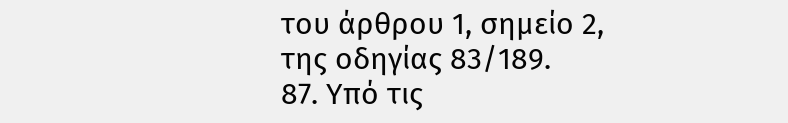του άρθρου 1, σημείο 2, της οδηγίας 83/189.
87. Υπό τις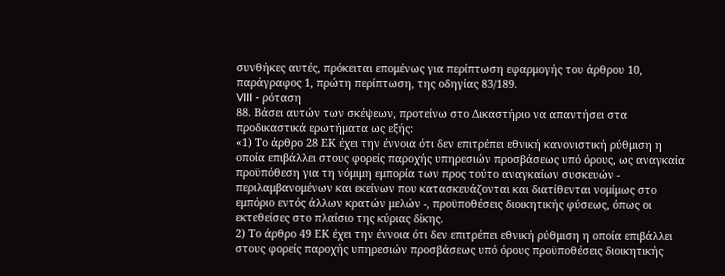συνθήκες αυτές, πρόκειται επομένως για περίπτωση εφαρμογής του άρθρου 10, παράγραφος 1, πρώτη περίπτωση, της οδηγίας 83/189.
VIII - ρόταση
88. Βάσει αυτών των σκέψεων, προτείνω στο Δικαστήριο να απαντήσει στα προδικαστικά ερωτήματα ως εξής:
«1) Το άρθρο 28 ΕΚ έχει την έννοια ότι δεν επιτρέπει εθνική κανονιστική ρύθμιση η οποία επιβάλλει στους φορείς παροχής υπηρεσιών προσβάσεως υπό όρους, ως αναγκαία προϋπόθεση για τη νόμιμη εμπορία των προς τούτο αναγκαίων συσκευών - περιλαμβανομένων και εκείνων που κατασκευάζονται και διατίθενται νομίμως στο εμπόριο εντός άλλων κρατών μελών -, προϋποθέσεις διοικητικής φύσεως, όπως οι εκτεθείσες στο πλαίσιο της κύριας δίκης.
2) Το άρθρο 49 ΕΚ έχει την έννοια ότι δεν επιτρέπει εθνική ρύθμιση η οποία επιβάλλει στους φορείς παροχής υπηρεσιών προσβάσεως υπό όρους προϋποθέσεις διοικητικής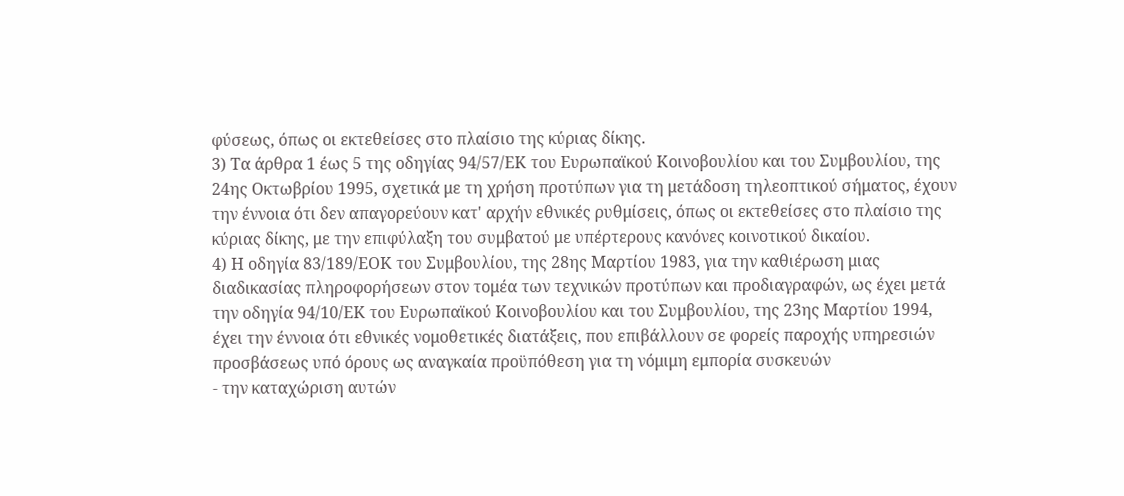φύσεως, όπως οι εκτεθείσες στο πλαίσιο της κύριας δίκης.
3) Τα άρθρα 1 έως 5 της οδηγίας 94/57/ΕΚ του Ευρωπαϊκού Κοινοβουλίου και του Συμβουλίου, της 24ης Οκτωβρίου 1995, σχετικά με τη χρήση προτύπων για τη μετάδοση τηλεοπτικού σήματος, έχουν την έννοια ότι δεν απαγορεύουν κατ' αρχήν εθνικές ρυθμίσεις, όπως οι εκτεθείσες στο πλαίσιο της κύριας δίκης, με την επιφύλαξη του συμβατού με υπέρτερους κανόνες κοινοτικού δικαίου.
4) Η οδηγία 83/189/ΕΟΚ του Συμβουλίου, της 28ης Μαρτίου 1983, για την καθιέρωση μιας διαδικασίας πληροφορήσεων στον τομέα των τεχνικών προτύπων και προδιαγραφών, ως έχει μετά την οδηγία 94/10/ΕΚ του Ευρωπαϊκού Κοινοβουλίου και του Συμβουλίου, της 23ης Μαρτίου 1994, έχει την έννοια ότι εθνικές νομοθετικές διατάξεις, που επιβάλλουν σε φορείς παροχής υπηρεσιών προσβάσεως υπό όρους ως αναγκαία προϋπόθεση για τη νόμιμη εμπορία συσκευών
- την καταχώριση αυτών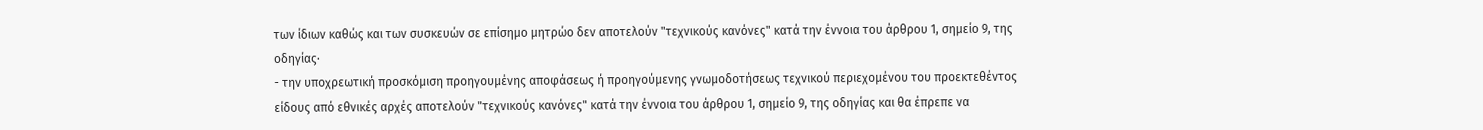των ίδιων καθώς και των συσκευών σε επίσημο μητρώο δεν αποτελούν "τεχνικούς κανόνες" κατά την έννοια του άρθρου 1, σημείο 9, της οδηγίας·
- την υποχρεωτική προσκόμιση προηγουμένης αποφάσεως ή προηγούμενης γνωμοδοτήσεως τεχνικού περιεχομένου του προεκτεθέντος είδους από εθνικές αρχές αποτελούν "τεχνικούς κανόνες" κατά την έννοια του άρθρου 1, σημείο 9, της οδηγίας και θα έπρεπε να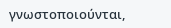γνωστοποιούνται,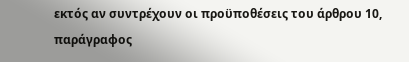εκτός αν συντρέχουν οι προϋποθέσεις του άρθρου 10, παράγραφος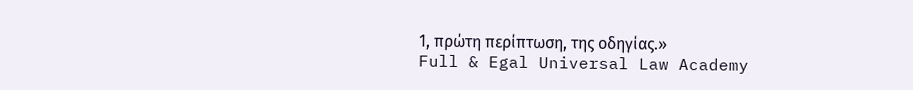1, πρώτη περίπτωση, της οδηγίας.»
Full & Egal Universal Law Academy